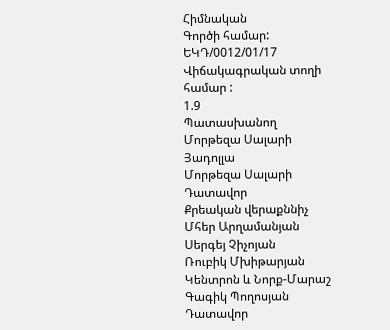Հիմնական
Գործի համար:
ԵԿԴ/0012/01/17
Վիճակագրական տողի համար :
1.9
Պատասխանող
Մորթեզա Սալարի Յադոլլա
Մորթեզա Սալարի
Դատավոր
Քրեական վերաքննիչ
Մհեր Արղամանյան
Սերգեյ Չիչոյան
Ռուբիկ Մխիթարյան
Կենտրոն և Նորք-Մարաշ
Գագիկ Պողոսյան
Դատավոր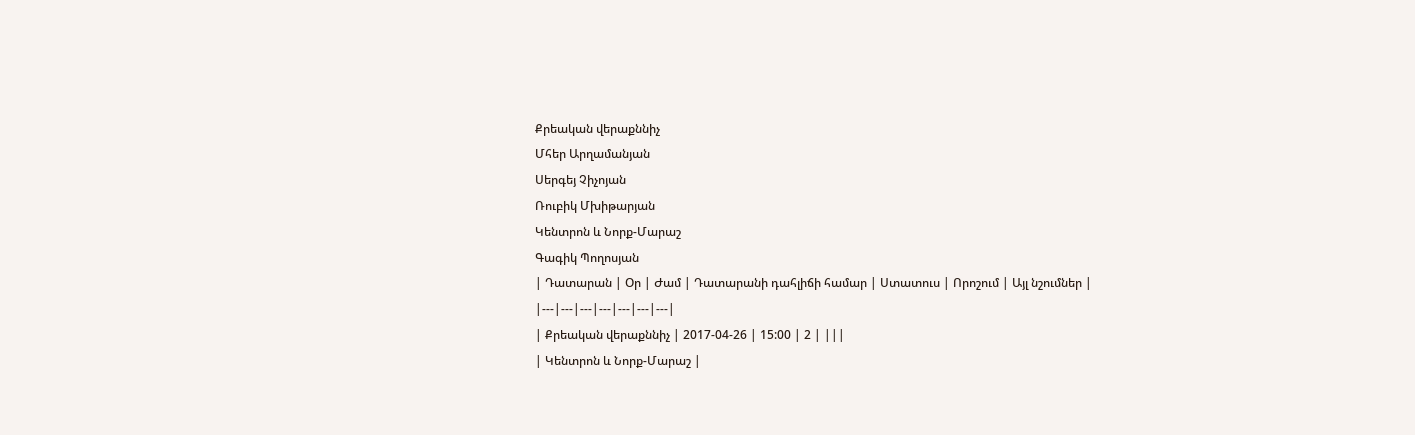Քրեական վերաքննիչ
Մհեր Արղամանյան
Սերգեյ Չիչոյան
Ռուբիկ Մխիթարյան
Կենտրոն և Նորք-Մարաշ
Գագիկ Պողոսյան
| Դատարան | Օր | Ժամ | Դատարանի դահլիճի համար | Ստատուս | Որոշում | Այլ նշումներ |
|---|---|---|---|---|---|---|
| Քրեական վերաքննիչ | 2017-04-26 | 15:00 | 2 | |||
| Կենտրոն և Նորք-Մարաշ |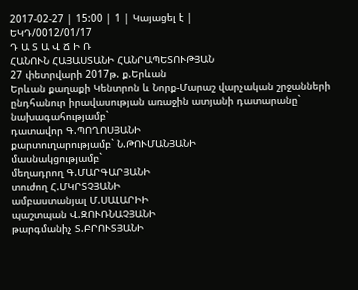2017-02-27 | 15:00 | 1 | Կայացել է |
ԵԿԴ/0012/01/17
Դ Ա Տ Ա Վ Ճ Ի Ռ
ՀԱՆՈՒՆ ՀԱՅԱՍՏԱՆԻ ՀԱՆՐԱՊԵՏՈՒԹՅԱՆ
27 փետրվարի 2017թ. ք.Երևան
Երևան քաղաքի Կենտրոն և Նորք-Մարաշ վարչական շրջանների
ընդհանուր իրավասության առաջին ատյանի դատարանը`
նախագահությամբ`
դատավոր Գ.ՊՈՂՈՍՅԱՆԻ
քարտուղարությամբ` Ն.ԹՈՒՄԱՆՅԱՆԻ
մասնակցությամբ`
մեղադրող Գ.ՄԱՐԳԱՐՅԱՆԻ
տուժող Հ.ՄԿՐՏՉՅԱՆԻ
ամբաստանյալ Մ.ՍԱԼԱՐԻԻ
պաշտպան Վ.ԶՈՒՌՆԱՉՅԱՆԻ
թարգմանիչ Տ.ԲՐՈՒՏՅԱՆԻ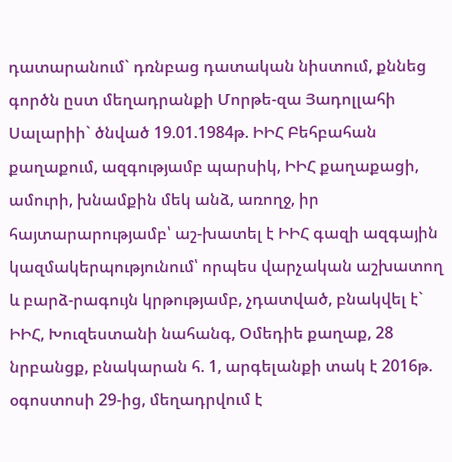դատարանում` դռնբաց դատական նիստում, քննեց գործն ըստ մեղադրանքի Մորթե-զա Յադոլլահի Սալարիի` ծնված 19.01.1984թ. ԻԻՀ Բեհբահան քաղաքում, ազգությամբ պարսիկ, ԻԻՀ քաղաքացի, ամուրի, խնամքին մեկ անձ, առողջ, իր հայտարարությամբ՝ աշ-խատել է ԻԻՀ գազի ազգային կազմակերպությունում՝ որպես վարչական աշխատող և բարձ-րագույն կրթությամբ, չդատված, բնակվել է` ԻԻՀ, Խուզեստանի նահանգ, Օմեդիե քաղաք, 28 նրբանցք, բնակարան հ. 1, արգելանքի տակ է 2016թ. օգոստոսի 29-ից, մեղադրվում է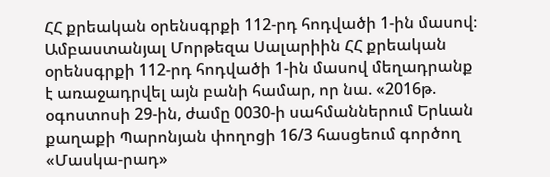ՀՀ քրեական օրենսգրքի 112-րդ հոդվածի 1-ին մասով։
Ամբաստանյալ Մորթեզա Սալարիին ՀՀ քրեական օրենսգրքի 112-րդ հոդվածի 1-ին մասով մեղադրանք է առաջադրվել այն բանի համար, որ նա. «2016թ. օգոստոսի 29-ին, ժամը 0030-ի սահմաններում Երևան քաղաքի Պարոնյան փողոցի 16/3 հասցեում գործող «Մասկա-րադ»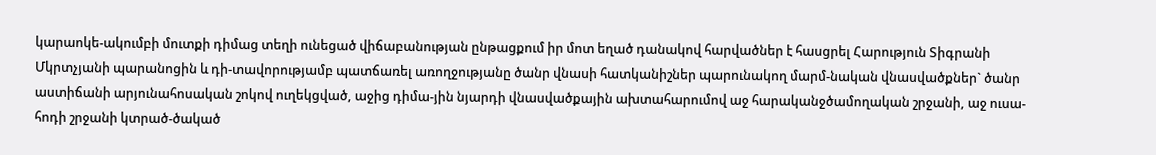կարաոկե-ակումբի մուտքի դիմաց տեղի ունեցած վիճաբանության ընթացքում իր մոտ եղած դանակով հարվածներ է հասցրել Հարություն Տիգրանի Մկրտչյանի պարանոցին և դի-տավորությամբ պատճառել առողջությանը ծանր վնասի հատկանիշներ պարունակող մարմ-նական վնասվածքներ` ծանր աստիճանի արյունահոսական շոկով ուղեկցված, աջից դիմա-յին նյարդի վնասվածքային ախտահարումով աջ հարականջծամողական շրջանի, աջ ուսա-հոդի շրջանի կտրած-ծակած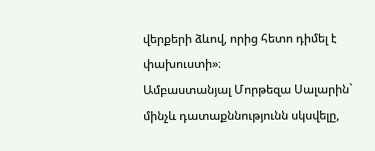վերքերի ձևով, որից հետո դիմել է փախուստի»։
Ամբաստանյալ Մորթեզա Սալարին` մինչև դատաքննությունն սկսվելը,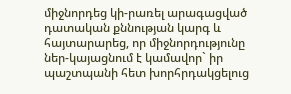միջնորդեց կի-րառել արագացված դատական քննության կարգ և հայտարարեց, որ միջնորդությունը ներ-կայացնում է կամավոր` իր պաշտպանի հետ խորհրդակցելուց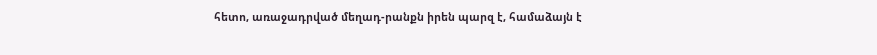հետո, առաջադրված մեղադ-րանքն իրեն պարզ է, համաձայն է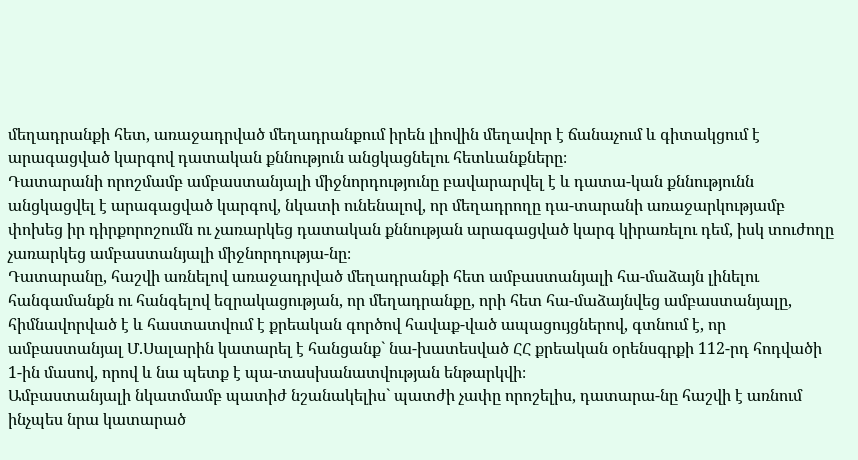մեղադրանքի հետ, առաջադրված մեղադրանքում իրեն լիովին մեղավոր է ճանաչում և գիտակցում է արագացված կարգով դատական քննություն անցկացնելու հետևանքները։
Դատարանի որոշմամբ ամբաստանյալի միջնորդությունը բավարարվել է և դատա-կան քննությունն անցկացվել է արագացված կարգով, նկատի ունենալով, որ մեղադրողը դա-տարանի առաջարկությամբ փոխեց իր դիրքորոշումն ու չառարկեց դատական քննության արագացված կարգ կիրառելու դեմ, իսկ տուժողը չառարկեց ամբաստանյալի միջնորդությա-նը։
Դատարանը, հաշվի առնելով առաջադրված մեղադրանքի հետ ամբաստանյալի հա-մաձայն լինելու հանգամանքն ու հանգելով եզրակացության, որ մեղադրանքը, որի հետ հա-մաձայնվեց ամբաստանյալը, հիմնավորված է և հաստատվում է քրեական գործով հավաք-ված ապացույցներով, գտնում է, որ ամբաստանյալ Մ.Սալարին կատարել է հանցանք` նա-խատեսված ՀՀ քրեական օրենսգրքի 112-րդ հոդվածի 1-ին մասով, որով և նա պետք է պա-տասխանատվության ենթարկվի։
Ամբաստանյալի նկատմամբ պատիժ նշանակելիս` պատժի չափը որոշելիս, դատարա-նը հաշվի է առնում ինչպես նրա կատարած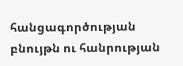հանցագործության բնույթն ու հանրության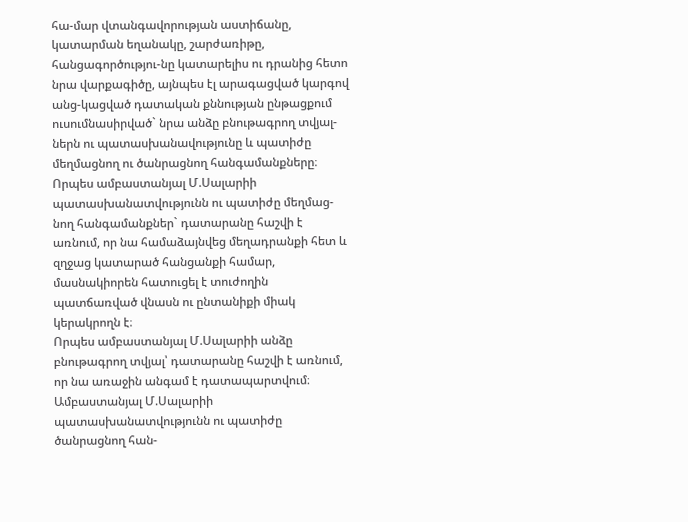հա-մար վտանգավորության աստիճանը, կատարման եղանակը, շարժառիթը, հանցագործությու-նը կատարելիս ու դրանից հետո նրա վարքագիծը, այնպես էլ արագացված կարգով անց-կացված դատական քննության ընթացքում ուսումնասիրված` նրա անձը բնութագրող տվյալ-ներն ու պատասխանավությունը և պատիժը մեղմացնող ու ծանրացնող հանգամանքները։
Որպես ամբաստանյալ Մ.Սալարիի պատասխանատվությունն ու պատիժը մեղմաց-նող հանգամանքներ` դատարանը հաշվի է առնում, որ նա համաձայնվեց մեղադրանքի հետ և զղջաց կատարած հանցանքի համար, մասնակիորեն հատուցել է տուժողին պատճառված վնասն ու ընտանիքի միակ կերակրողն է։
Որպես ամբաստանյալ Մ.Սալարիի անձը բնութագրող տվյալ՝ դատարանը հաշվի է առնում, որ նա առաջին անգամ է դատապարտվում։
Ամբաստանյալ Մ.Սալարիի պատասխանատվությունն ու պատիժը ծանրացնող հան-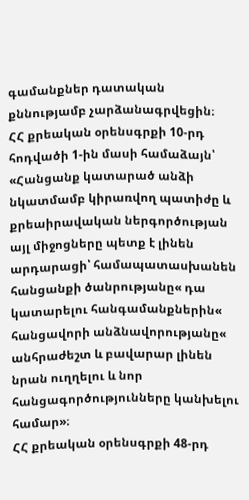գամանքներ դատական քննությամբ չարձանագրվեցին։
ՀՀ քրեական օրենսգրքի 10-րդ հոդվածի 1-ին մասի համաձայն՝ «Հանցանք կատարած անձի նկատմամբ կիրառվող պատիժը և քրեաիրավական ներգործության այլ միջոցները պետք է լինեն արդարացի՝ համապատասխանեն հանցանքի ծանրությանը« դա կատարելու հանգամանքներին« հանցավորի անձնավորությանը« անհրաժեշտ և բավարար լինեն նրան ուղղելու և նոր հանցագործությունները կանխելու համար»։
ՀՀ քրեական օրենսգրքի 48-րդ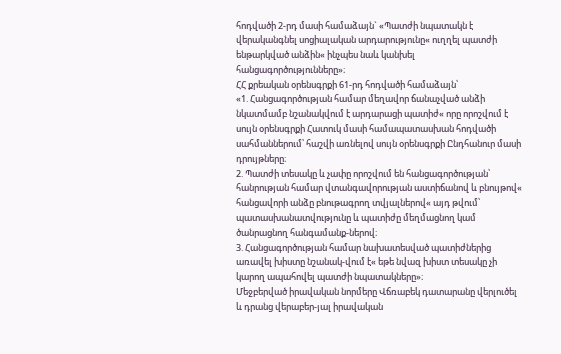հոդվածի 2-րդ մասի համաձայն` «Պատժի նպատակն է վերականգնել սոցիալական արդարությունը« ուղղել պատժի ենթարկված անձին« ինչպես նաև կանխել հանցագործությունները»։
ՀՀ քրեական օրենսգրքի 61-րդ հոդվածի համաձայն՝
«1. Հանցագործության համար մեղավոր ճանաչված անձի նկատմամբ նշանակվում է արդարացի պատիժ« որը որոշվում է սույն օրենսգրքի Հատուկ մասի համապատասխան հոդվածի սահմաններում՝ հաշվի առնելով սույն օրենսգրքի Ընդհանուր մասի դրույթները։
2. Պատժի տեսակը և չափը որոշվում են հանցագործության՝ հանրության համար վտանգավորության աստիճանով և բնույթով« հանցավորի անձը բնութագրող տվյալներով« այդ թվում՝ պատասխանատվությունը և պատիժը մեղմացնող կամ ծանրացնող հանգամանք-ներով։
3. Հանցագործության համար նախատեսված պատիժներից առավել խիստը նշանակ-վում է« եթե նվազ խիստ տեսակը չի կարող ապահովել պատժի նպատակները»։
Մեջբերված իրավական նորմերը Վճռաբեկ դատարանը վերլուծել և դրանց վերաբեր-յալ իրավական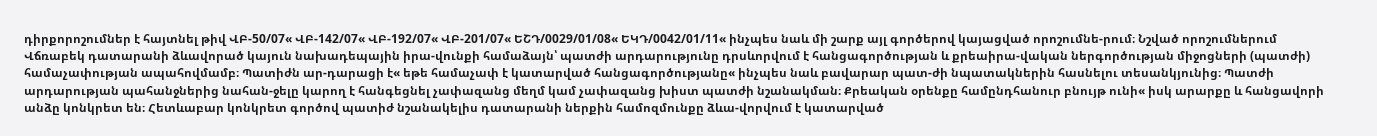դիրքորոշումներ է հայտնել թիվ ՎԲ-50/07« ՎԲ-142/07« ՎԲ-192/07« ՎԲ-201/07« ԵՇԴ/0029/01/08« ԵԿԴ/0042/01/11« ինչպես նաև մի շարք այլ գործերով կայացված որոշումնե-րում։ Նշված որոշումներում Վճռաբեկ դատարանի ձևավորած կայուն նախադեպային իրա-վունքի համաձայն՝ պատժի արդարությունը դրսևորվում է հանցագործության և քրեաիրա-վական ներգործության միջոցների (պատժի) համաչափության ապահովմամբ։ Պատիժն ար-դարացի է« եթե համաչափ է կատարված հանցագործությանը« ինչպես նաև բավարար պատ-ժի նպատակներին հասնելու տեսանկյունից։ Պատժի արդարության պահանջներից նահան-ջելը կարող է հանգեցնել չափազանց մեղմ կամ չափազանց խիստ պատժի նշանակման։ Քրեական օրենքը համընդհանուր բնույթ ունի« իսկ արարքը և հանցավորի անձը կոնկրետ են։ Հետևաբար կոնկրետ գործով պատիժ նշանակելիս դատարանի ներքին համոզմունքը ձևա-վորվում է կատարված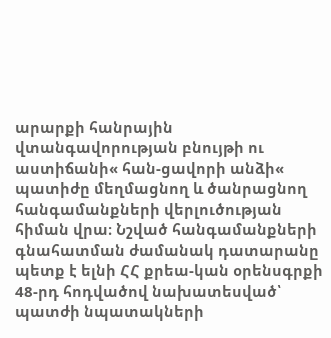արարքի հանրային վտանգավորության բնույթի ու աստիճանի« հան-ցավորի անձի« պատիժը մեղմացնող և ծանրացնող հանգամանքների վերլուծության հիման վրա։ Նշված հանգամանքների գնահատման ժամանակ դատարանը պետք է ելնի ՀՀ քրեա-կան օրենսգրքի 48-րդ հոդվածով նախատեսված՝ պատժի նպատակների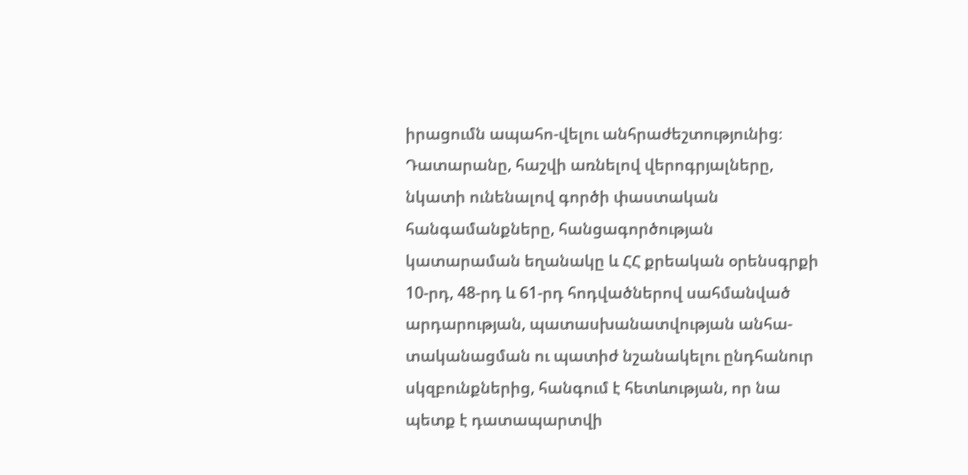իրացումն ապահո-վելու անհրաժեշտությունից։
Դատարանը, հաշվի առնելով վերոգրյալները, նկատի ունենալով գործի փաստական հանգամանքները, հանցագործության կատարաման եղանակը և ՀՀ քրեական օրենսգրքի 10-րդ, 48-րդ և 61-րդ հոդվածներով սահմանված արդարության, պատասխանատվության անհա-տականացման ու պատիժ նշանակելու ընդհանուր սկզբունքներից, հանգում է հետևության, որ նա պետք է դատապարտվի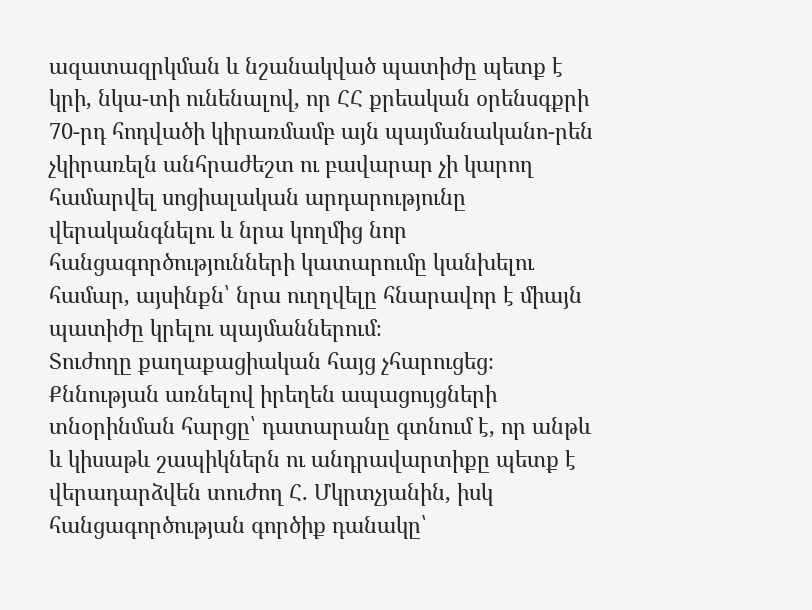ազատազրկման և նշանակված պատիժը պետք է կրի, նկա-տի ունենալով, որ ՀՀ քրեական օրենսգքրի 70-րդ հոդվածի կիրառմամբ այն պայմանականո-րեն չկիրառելն անհրաժեշտ ու բավարար չի կարող համարվել սոցիալական արդարությունը վերականգնելու և նրա կողմից նոր հանցագործությունների կատարումը կանխելու համար, այսինքն՝ նրա ուղղվելը հնարավոր է միայն պատիժը կրելու պայմաններում։
Տուժողը քաղաքացիական հայց չհարուցեց։
Քննության առնելով իրեղեն ապացույցների տնօրինման հարցը՝ դատարանը գտնում է, որ անթև և կիսաթև շապիկներն ու անդրավարտիքը պետք է վերադարձվեն տուժող Հ. Մկրտչյանին, իսկ հանցագործության գործիք դանակը՝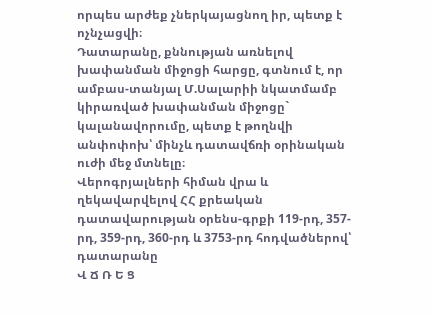որպես արժեք չներկայացնող իր, պետք է ոչնչացվի։
Դատարանը, քննության առնելով խափանման միջոցի հարցը, գտնում է, որ ամբաս-տանյալ Մ.Սալարիի նկատմամբ կիրառված խափանման միջոցը` կալանավորումը, պետք է թողնվի անփոփոխ՝ մինչև դատավճռի օրինական ուժի մեջ մտնելը։
Վերոգրյալների հիման վրա և ղեկավարվելով ՀՀ քրեական դատավարության օրենս-գրքի 119-րդ, 357-րդ, 359-րդ, 360-րդ և 3753-րդ հոդվածներով՝ դատարանը
Վ Ճ Ռ Ե Ց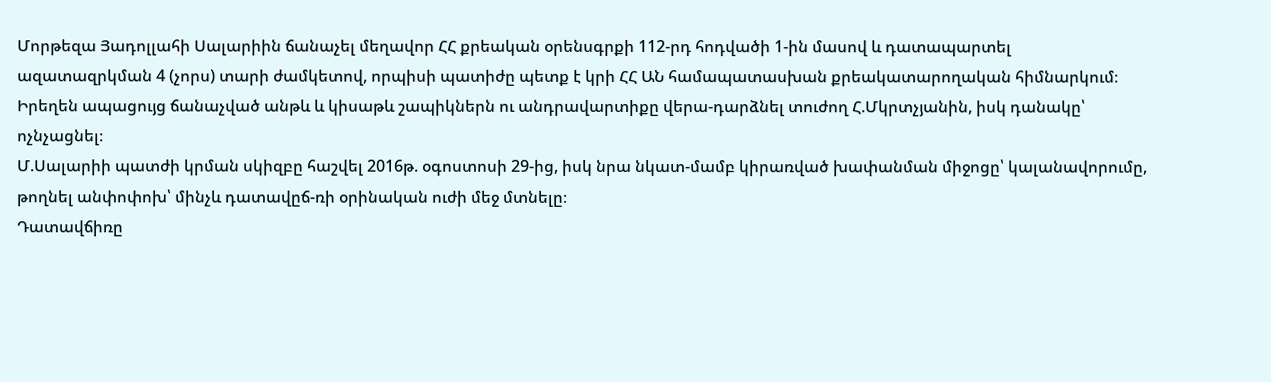Մորթեզա Յադոլլահի Սալարիին ճանաչել մեղավոր ՀՀ քրեական օրենսգրքի 112-րդ հոդվածի 1-ին մասով և դատապարտել ազատազրկման 4 (չորս) տարի ժամկետով, որպիսի պատիժը պետք է կրի ՀՀ ԱՆ համապատասխան քրեակատարողական հիմնարկում։
Իրեղեն ապացույց ճանաչված անթև և կիսաթև շապիկներն ու անդրավարտիքը վերա-դարձնել տուժող Հ.Մկրտչյանին, իսկ դանակը՝ ոչնչացնել։
Մ.Սալարիի պատժի կրման սկիզբը հաշվել 2016թ. օգոստոսի 29-ից, իսկ նրա նկատ-մամբ կիրառված խափանման միջոցը՝ կալանավորումը, թողնել անփոփոխ՝ մինչև դատավըճ-ռի օրինական ուժի մեջ մտնելը։
Դատավճիռը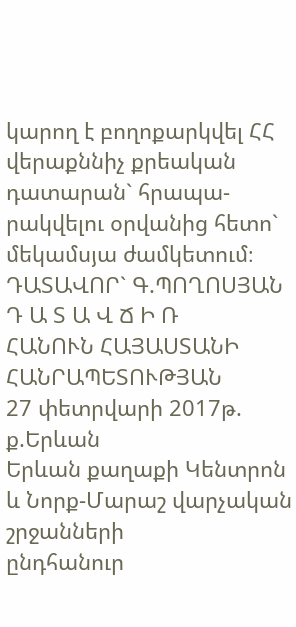կարող է բողոքարկվել ՀՀ վերաքննիչ քրեական դատարան` հրապա-րակվելու օրվանից հետո` մեկամսյա ժամկետում։
ԴԱՏԱՎՈՐ` Գ.ՊՈՂՈՍՅԱՆ
Դ Ա Տ Ա Վ Ճ Ի Ռ
ՀԱՆՈՒՆ ՀԱՅԱՍՏԱՆԻ ՀԱՆՐԱՊԵՏՈՒԹՅԱՆ
27 փետրվարի 2017թ. ք.Երևան
Երևան քաղաքի Կենտրոն և Նորք-Մարաշ վարչական շրջանների
ընդհանուր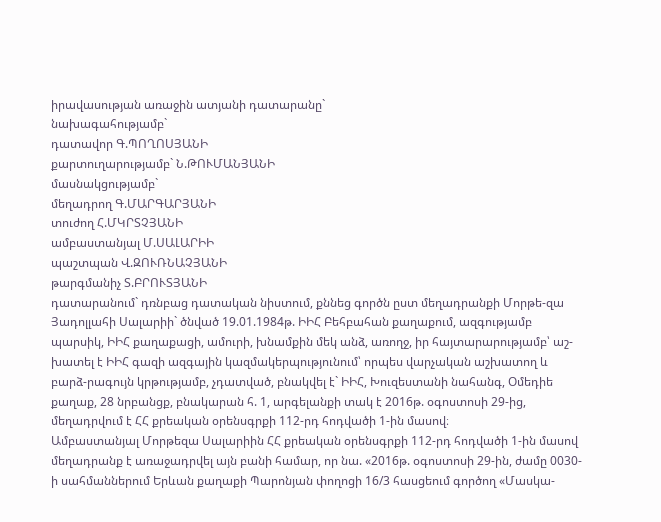իրավասության առաջին ատյանի դատարանը`
նախագահությամբ`
դատավոր Գ.ՊՈՂՈՍՅԱՆԻ
քարտուղարությամբ` Ն.ԹՈՒՄԱՆՅԱՆԻ
մասնակցությամբ`
մեղադրող Գ.ՄԱՐԳԱՐՅԱՆԻ
տուժող Հ.ՄԿՐՏՉՅԱՆԻ
ամբաստանյալ Մ.ՍԱԼԱՐԻԻ
պաշտպան Վ.ԶՈՒՌՆԱՉՅԱՆԻ
թարգմանիչ Տ.ԲՐՈՒՏՅԱՆԻ
դատարանում` դռնբաց դատական նիստում, քննեց գործն ըստ մեղադրանքի Մորթե-զա Յադոլլահի Սալարիի` ծնված 19.01.1984թ. ԻԻՀ Բեհբահան քաղաքում, ազգությամբ պարսիկ, ԻԻՀ քաղաքացի, ամուրի, խնամքին մեկ անձ, առողջ, իր հայտարարությամբ՝ աշ-խատել է ԻԻՀ գազի ազգային կազմակերպությունում՝ որպես վարչական աշխատող և բարձ-րագույն կրթությամբ, չդատված, բնակվել է` ԻԻՀ, Խուզեստանի նահանգ, Օմեդիե քաղաք, 28 նրբանցք, բնակարան հ. 1, արգելանքի տակ է 2016թ. օգոստոսի 29-ից, մեղադրվում է ՀՀ քրեական օրենսգրքի 112-րդ հոդվածի 1-ին մասով։
Ամբաստանյալ Մորթեզա Սալարիին ՀՀ քրեական օրենսգրքի 112-րդ հոդվածի 1-ին մասով մեղադրանք է առաջադրվել այն բանի համար, որ նա. «2016թ. օգոստոսի 29-ին, ժամը 0030-ի սահմաններում Երևան քաղաքի Պարոնյան փողոցի 16/3 հասցեում գործող «Մասկա-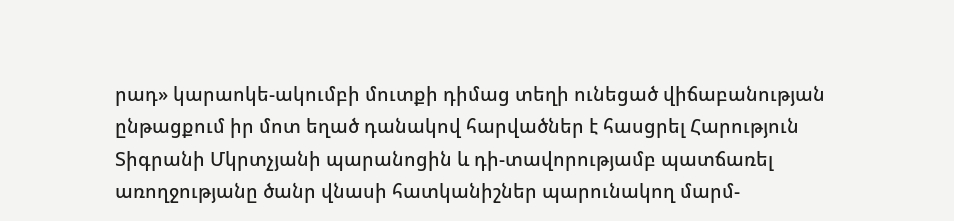րադ» կարաոկե-ակումբի մուտքի դիմաց տեղի ունեցած վիճաբանության ընթացքում իր մոտ եղած դանակով հարվածներ է հասցրել Հարություն Տիգրանի Մկրտչյանի պարանոցին և դի-տավորությամբ պատճառել առողջությանը ծանր վնասի հատկանիշներ պարունակող մարմ-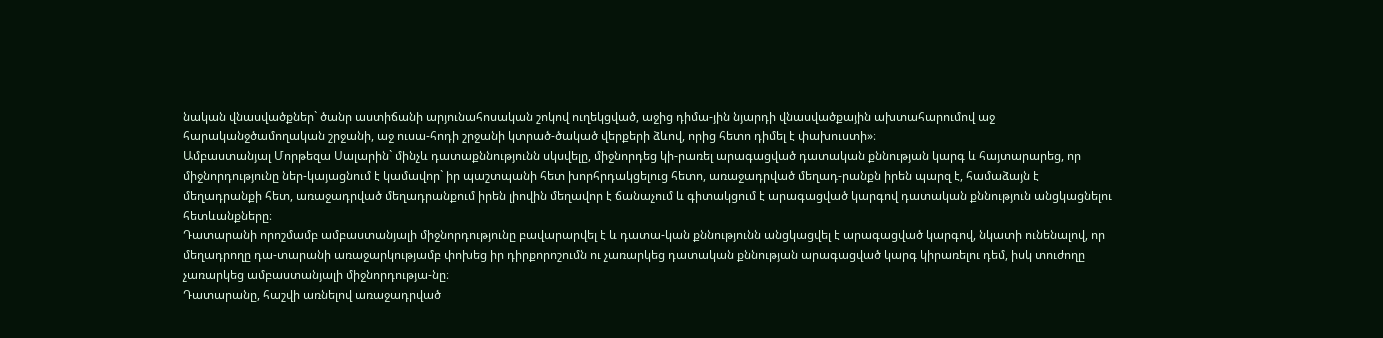նական վնասվածքներ` ծանր աստիճանի արյունահոսական շոկով ուղեկցված, աջից դիմա-յին նյարդի վնասվածքային ախտահարումով աջ հարականջծամողական շրջանի, աջ ուսա-հոդի շրջանի կտրած-ծակած վերքերի ձևով, որից հետո դիմել է փախուստի»։
Ամբաստանյալ Մորթեզա Սալարին` մինչև դատաքննությունն սկսվելը, միջնորդեց կի-րառել արագացված դատական քննության կարգ և հայտարարեց, որ միջնորդությունը ներ-կայացնում է կամավոր` իր պաշտպանի հետ խորհրդակցելուց հետո, առաջադրված մեղադ-րանքն իրեն պարզ է, համաձայն է մեղադրանքի հետ, առաջադրված մեղադրանքում իրեն լիովին մեղավոր է ճանաչում և գիտակցում է արագացված կարգով դատական քննություն անցկացնելու հետևանքները։
Դատարանի որոշմամբ ամբաստանյալի միջնորդությունը բավարարվել է և դատա-կան քննությունն անցկացվել է արագացված կարգով, նկատի ունենալով, որ մեղադրողը դա-տարանի առաջարկությամբ փոխեց իր դիրքորոշումն ու չառարկեց դատական քննության արագացված կարգ կիրառելու դեմ, իսկ տուժողը չառարկեց ամբաստանյալի միջնորդությա-նը։
Դատարանը, հաշվի առնելով առաջադրված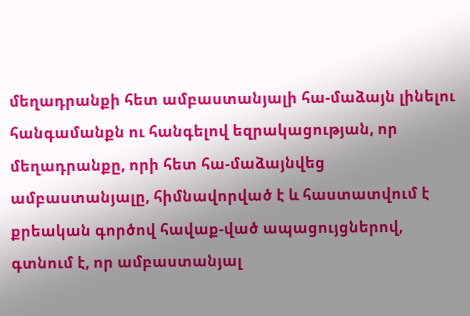մեղադրանքի հետ ամբաստանյալի հա-մաձայն լինելու հանգամանքն ու հանգելով եզրակացության, որ մեղադրանքը, որի հետ հա-մաձայնվեց ամբաստանյալը, հիմնավորված է և հաստատվում է քրեական գործով հավաք-ված ապացույցներով, գտնում է, որ ամբաստանյալ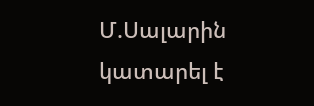Մ.Սալարին կատարել է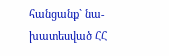հանցանք` նա-խատեսված ՀՀ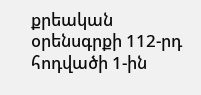քրեական օրենսգրքի 112-րդ հոդվածի 1-ին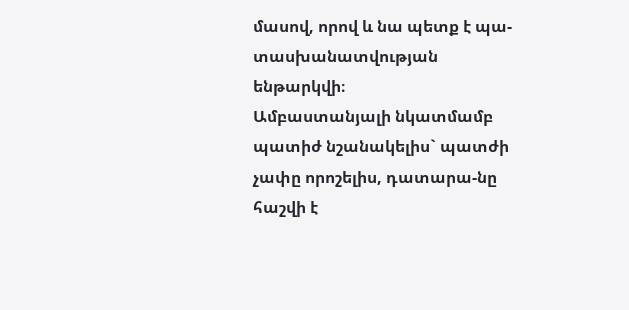մասով, որով և նա պետք է պա-տասխանատվության ենթարկվի։
Ամբաստանյալի նկատմամբ պատիժ նշանակելիս` պատժի չափը որոշելիս, դատարա-նը հաշվի է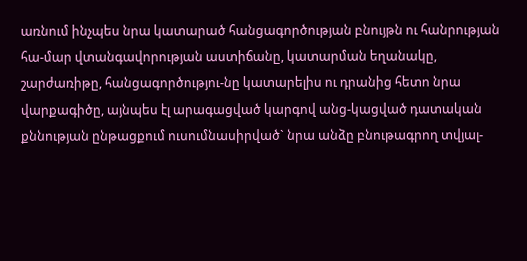առնում ինչպես նրա կատարած հանցագործության բնույթն ու հանրության հա-մար վտանգավորության աստիճանը, կատարման եղանակը, շարժառիթը, հանցագործությու-նը կատարելիս ու դրանից հետո նրա վարքագիծը, այնպես էլ արագացված կարգով անց-կացված դատական քննության ընթացքում ուսումնասիրված` նրա անձը բնութագրող տվյալ-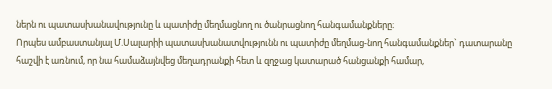ներն ու պատասխանավությունը և պատիժը մեղմացնող ու ծանրացնող հանգամանքները։
Որպես ամբաստանյալ Մ.Սալարիի պատասխանատվությունն ու պատիժը մեղմաց-նող հանգամանքներ` դատարանը հաշվի է առնում, որ նա համաձայնվեց մեղադրանքի հետ և զղջաց կատարած հանցանքի համար,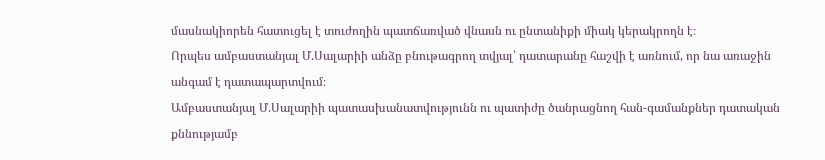մասնակիորեն հատուցել է տուժողին պատճառված վնասն ու ընտանիքի միակ կերակրողն է։
Որպես ամբաստանյալ Մ.Սալարիի անձը բնութագրող տվյալ՝ դատարանը հաշվի է առնում, որ նա առաջին անգամ է դատապարտվում։
Ամբաստանյալ Մ.Սալարիի պատասխանատվությունն ու պատիժը ծանրացնող հան-գամանքներ դատական քննությամբ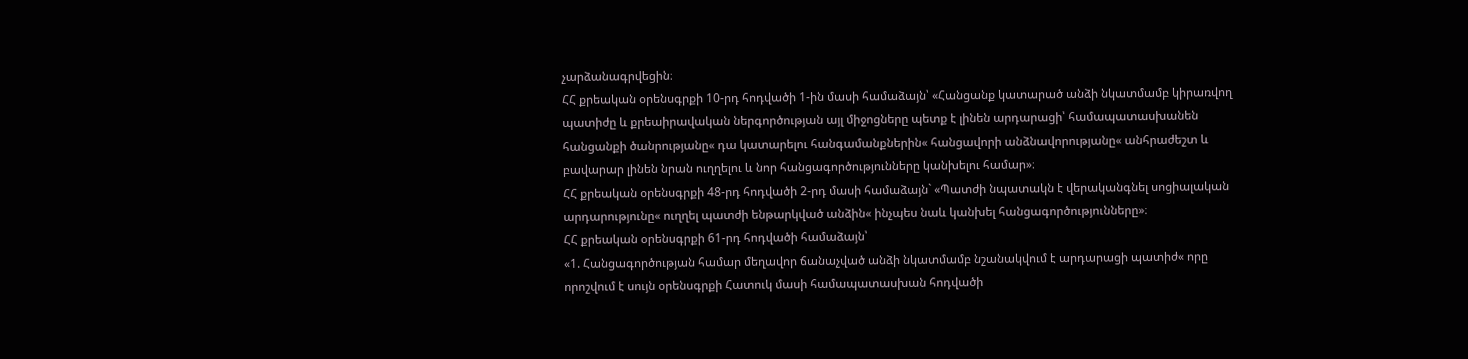չարձանագրվեցին։
ՀՀ քրեական օրենսգրքի 10-րդ հոդվածի 1-ին մասի համաձայն՝ «Հանցանք կատարած անձի նկատմամբ կիրառվող պատիժը և քրեաիրավական ներգործության այլ միջոցները պետք է լինեն արդարացի՝ համապատասխանեն հանցանքի ծանրությանը« դա կատարելու հանգամանքներին« հանցավորի անձնավորությանը« անհրաժեշտ և բավարար լինեն նրան ուղղելու և նոր հանցագործությունները կանխելու համար»։
ՀՀ քրեական օրենսգրքի 48-րդ հոդվածի 2-րդ մասի համաձայն` «Պատժի նպատակն է վերականգնել սոցիալական արդարությունը« ուղղել պատժի ենթարկված անձին« ինչպես նաև կանխել հանցագործությունները»։
ՀՀ քրեական օրենսգրքի 61-րդ հոդվածի համաձայն՝
«1. Հանցագործության համար մեղավոր ճանաչված անձի նկատմամբ նշանակվում է արդարացի պատիժ« որը որոշվում է սույն օրենսգրքի Հատուկ մասի համապատասխան հոդվածի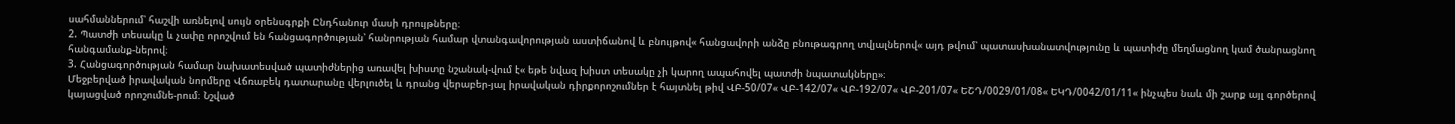սահմաններում՝ հաշվի առնելով սույն օրենսգրքի Ընդհանուր մասի դրույթները։
2. Պատժի տեսակը և չափը որոշվում են հանցագործության՝ հանրության համար վտանգավորության աստիճանով և բնույթով« հանցավորի անձը բնութագրող տվյալներով« այդ թվում՝ պատասխանատվությունը և պատիժը մեղմացնող կամ ծանրացնող հանգամանք-ներով։
3. Հանցագործության համար նախատեսված պատիժներից առավել խիստը նշանակ-վում է« եթե նվազ խիստ տեսակը չի կարող ապահովել պատժի նպատակները»։
Մեջբերված իրավական նորմերը Վճռաբեկ դատարանը վերլուծել և դրանց վերաբեր-յալ իրավական դիրքորոշումներ է հայտնել թիվ ՎԲ-50/07« ՎԲ-142/07« ՎԲ-192/07« ՎԲ-201/07« ԵՇԴ/0029/01/08« ԵԿԴ/0042/01/11« ինչպես նաև մի շարք այլ գործերով կայացված որոշումնե-րում։ Նշված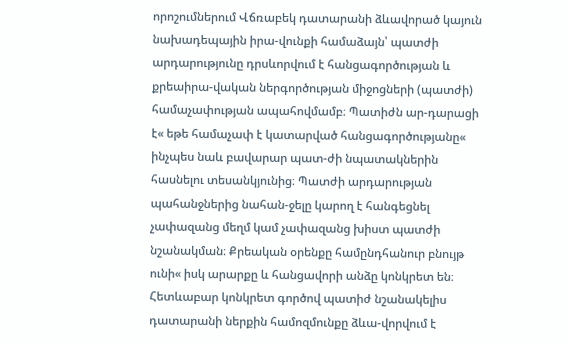որոշումներում Վճռաբեկ դատարանի ձևավորած կայուն նախադեպային իրա-վունքի համաձայն՝ պատժի արդարությունը դրսևորվում է հանցագործության և քրեաիրա-վական ներգործության միջոցների (պատժի) համաչափության ապահովմամբ։ Պատիժն ար-դարացի է« եթե համաչափ է կատարված հանցագործությանը« ինչպես նաև բավարար պատ-ժի նպատակներին հասնելու տեսանկյունից։ Պատժի արդարության պահանջներից նահան-ջելը կարող է հանգեցնել չափազանց մեղմ կամ չափազանց խիստ պատժի նշանակման։ Քրեական օրենքը համընդհանուր բնույթ ունի« իսկ արարքը և հանցավորի անձը կոնկրետ են։ Հետևաբար կոնկրետ գործով պատիժ նշանակելիս դատարանի ներքին համոզմունքը ձևա-վորվում է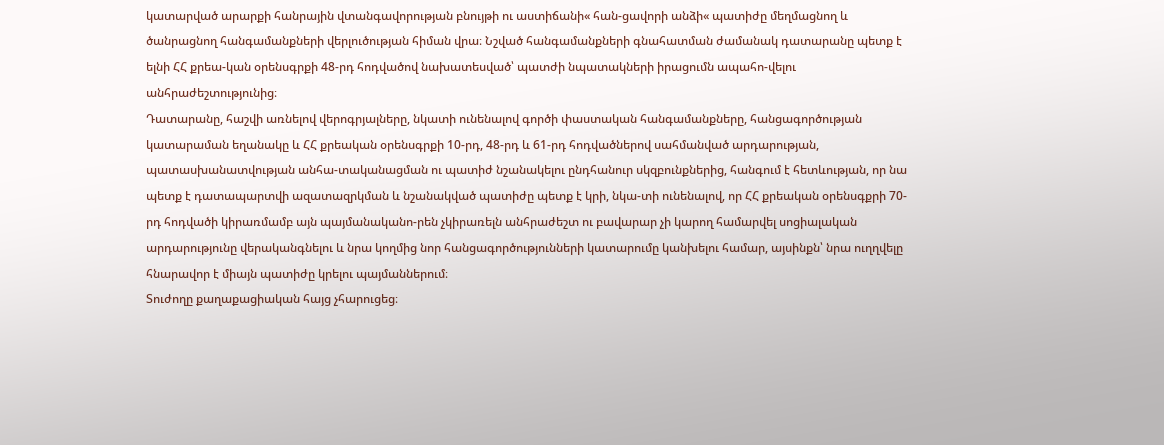կատարված արարքի հանրային վտանգավորության բնույթի ու աստիճանի« հան-ցավորի անձի« պատիժը մեղմացնող և ծանրացնող հանգամանքների վերլուծության հիման վրա։ Նշված հանգամանքների գնահատման ժամանակ դատարանը պետք է ելնի ՀՀ քրեա-կան օրենսգրքի 48-րդ հոդվածով նախատեսված՝ պատժի նպատակների իրացումն ապահո-վելու անհրաժեշտությունից։
Դատարանը, հաշվի առնելով վերոգրյալները, նկատի ունենալով գործի փաստական հանգամանքները, հանցագործության կատարաման եղանակը և ՀՀ քրեական օրենսգրքի 10-րդ, 48-րդ և 61-րդ հոդվածներով սահմանված արդարության, պատասխանատվության անհա-տականացման ու պատիժ նշանակելու ընդհանուր սկզբունքներից, հանգում է հետևության, որ նա պետք է դատապարտվի ազատազրկման և նշանակված պատիժը պետք է կրի, նկա-տի ունենալով, որ ՀՀ քրեական օրենսգքրի 70-րդ հոդվածի կիրառմամբ այն պայմանականո-րեն չկիրառելն անհրաժեշտ ու բավարար չի կարող համարվել սոցիալական արդարությունը վերականգնելու և նրա կողմից նոր հանցագործությունների կատարումը կանխելու համար, այսինքն՝ նրա ուղղվելը հնարավոր է միայն պատիժը կրելու պայմաններում։
Տուժողը քաղաքացիական հայց չհարուցեց։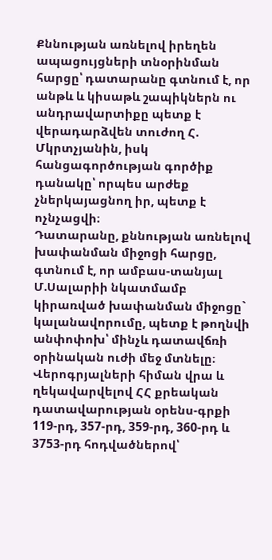Քննության առնելով իրեղեն ապացույցների տնօրինման հարցը՝ դատարանը գտնում է, որ անթև և կիսաթև շապիկներն ու անդրավարտիքը պետք է վերադարձվեն տուժող Հ. Մկրտչյանին, իսկ հանցագործության գործիք դանակը՝ որպես արժեք չներկայացնող իր, պետք է ոչնչացվի։
Դատարանը, քննության առնելով խափանման միջոցի հարցը, գտնում է, որ ամբաս-տանյալ Մ.Սալարիի նկատմամբ կիրառված խափանման միջոցը` կալանավորումը, պետք է թողնվի անփոփոխ՝ մինչև դատավճռի օրինական ուժի մեջ մտնելը։
Վերոգրյալների հիման վրա և ղեկավարվելով ՀՀ քրեական դատավարության օրենս-գրքի 119-րդ, 357-րդ, 359-րդ, 360-րդ և 3753-րդ հոդվածներով՝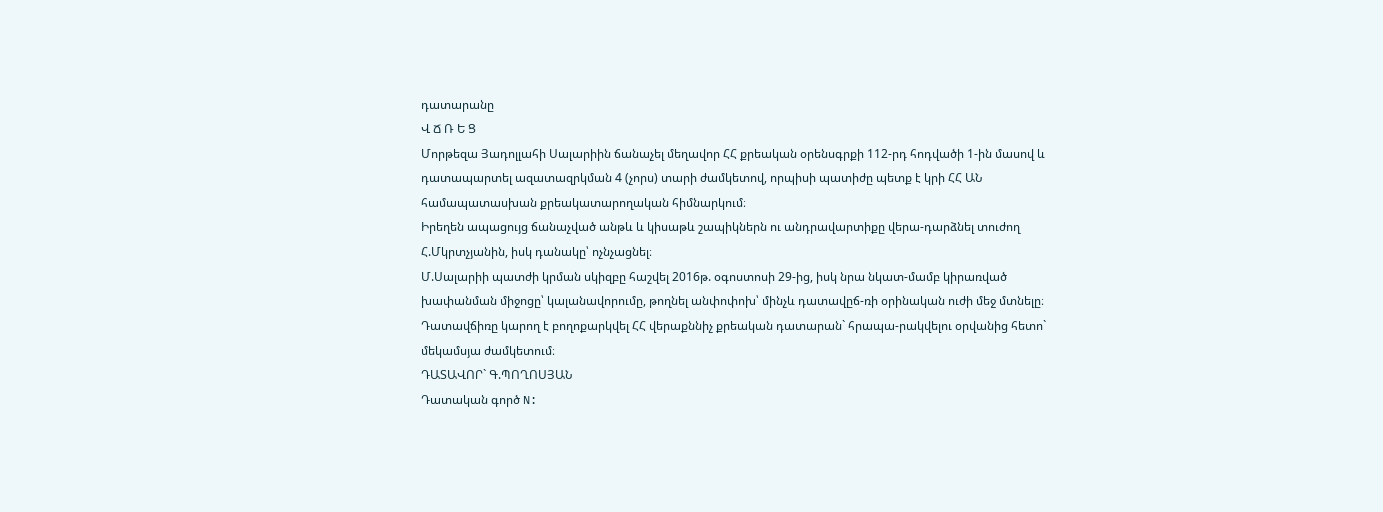դատարանը
Վ Ճ Ռ Ե Ց
Մորթեզա Յադոլլահի Սալարիին ճանաչել մեղավոր ՀՀ քրեական օրենսգրքի 112-րդ հոդվածի 1-ին մասով և դատապարտել ազատազրկման 4 (չորս) տարի ժամկետով, որպիսի պատիժը պետք է կրի ՀՀ ԱՆ համապատասխան քրեակատարողական հիմնարկում։
Իրեղեն ապացույց ճանաչված անթև և կիսաթև շապիկներն ու անդրավարտիքը վերա-դարձնել տուժող Հ.Մկրտչյանին, իսկ դանակը՝ ոչնչացնել։
Մ.Սալարիի պատժի կրման սկիզբը հաշվել 2016թ. օգոստոսի 29-ից, իսկ նրա նկատ-մամբ կիրառված խափանման միջոցը՝ կալանավորումը, թողնել անփոփոխ՝ մինչև դատավըճ-ռի օրինական ուժի մեջ մտնելը։
Դատավճիռը կարող է բողոքարկվել ՀՀ վերաքննիչ քրեական դատարան` հրապա-րակվելու օրվանից հետո` մեկամսյա ժամկետում։
ԴԱՏԱՎՈՐ` Գ.ՊՈՂՈՍՅԱՆ
Դատական գործ N: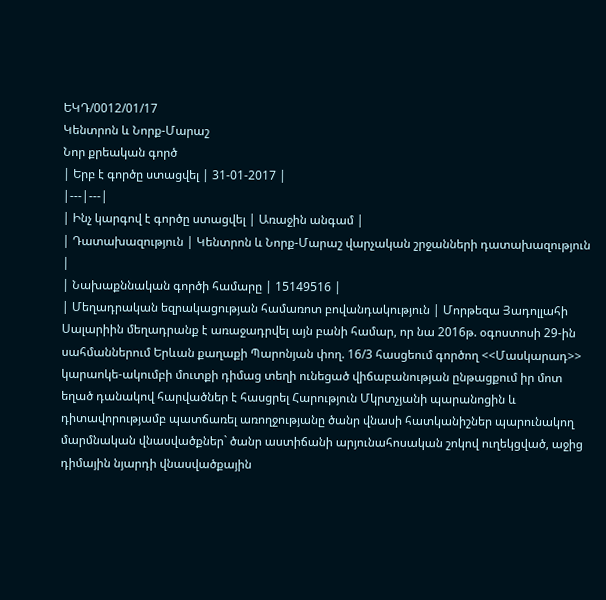ԵԿԴ/0012/01/17
Կենտրոն և Նորք-Մարաշ
Նոր քրեական գործ
| Երբ է գործը ստացվել | 31-01-2017 |
|---|---|
| Ինչ կարգով է գործը ստացվել | Առաջին անգամ |
| Դատախազություն | Կենտրոն և Նորք-Մարաշ վարչական շրջանների դատախազություն |
| Նախաքննական գործի համարը | 15149516 |
| Մեղադրական եզրակացության համառոտ բովանդակություն | Մորթեզա Յադոլլահի Սալարիին մեղադրանք է առաջադրվել այն բանի համար, որ նա 2016թ. օգոստոսի 29-ին սահմաններում Երևան քաղաքի Պարոնյան փող. 16/3 հասցեում գործող <<Մասկարադ>> կարաոկե-ակումբի մուտքի դիմաց տեղի ունեցած վիճաբանության ընթացքում իր մոտ եղած դանակով հարվածներ է հասցրել Հարություն Մկրտչյանի պարանոցին և դիտավորությամբ պատճառել առողջությանը ծանր վնասի հատկանիշներ պարունակող մարմնական վնասվածքներ` ծանր աստիճանի արյունահոսական շոկով ուղեկցված, աջից դիմային նյարդի վնասվածքային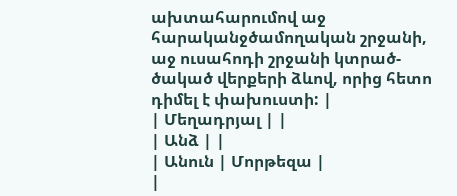ախտահարումով աջ հարականջծամողական շրջանի, աջ ուսահոդի շրջանի կտրած-ծակած վերքերի ձևով, որից հետո դիմել է փախուստի: |
| Մեղադրյալ | |
| Անձ | |
| Անուն | Մորթեզա |
|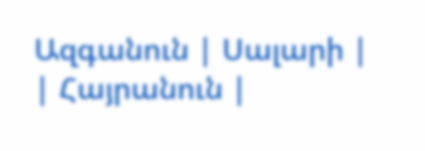Ազգանուն | Սալարի |
| Հայրանուն |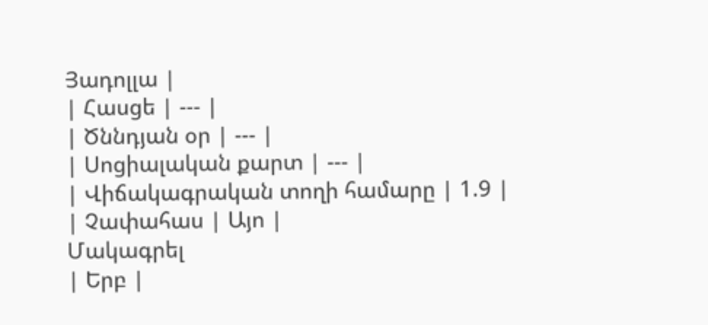Յադոլլա |
| Հասցե | --- |
| Ծննդյան օր | --- |
| Սոցիալական քարտ | --- |
| Վիճակագրական տողի համարը | 1.9 |
| Չափահաս | Այո |
Մակագրել
| Երբ |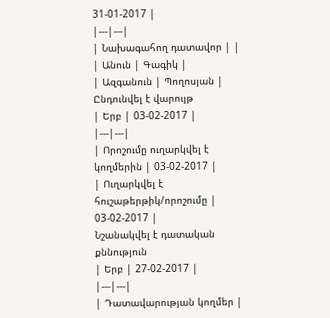31-01-2017 |
|---|---|
| Նախագահող դատավոր | |
| Անուն | Գագիկ |
| Ազգանուն | Պողոսյան |
Ընդունվել է վարույթ
| Երբ | 03-02-2017 |
|---|---|
| Որոշումը ուղարկվել է կողմերին | 03-02-2017 |
| Ուղարկվել է հուշաթերթիկ/որոշումը | 03-02-2017 |
Նշանակվել է դատական քննություն
| Երբ | 27-02-2017 |
|---|---|
| Դատավարության կողմեր |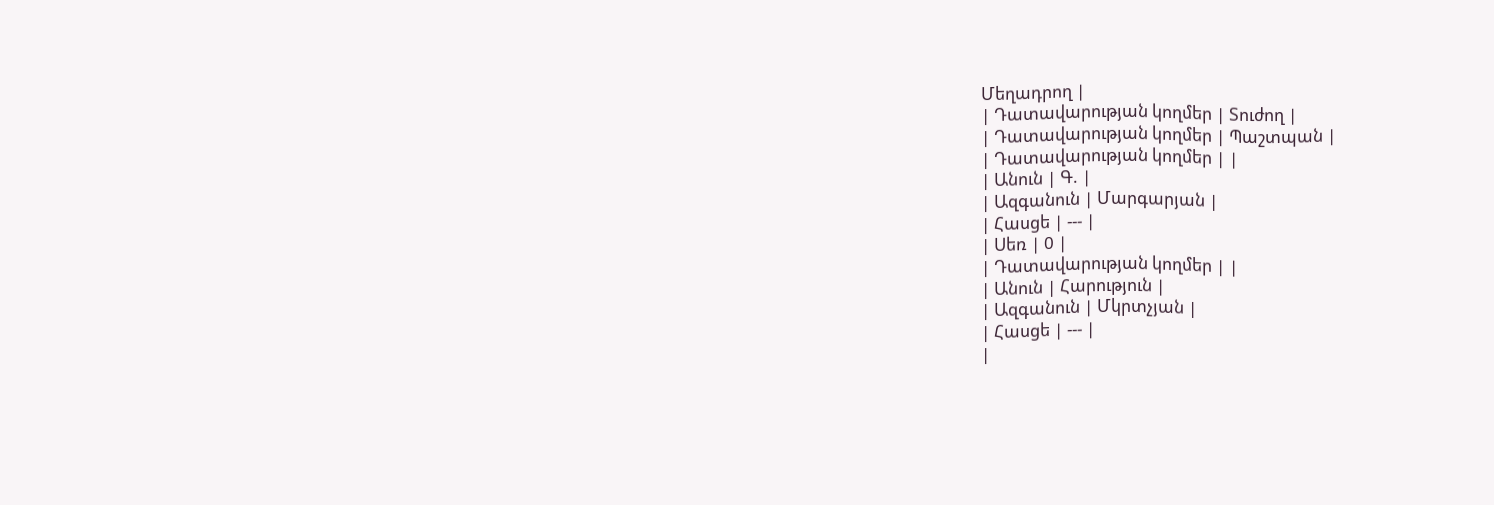Մեղադրող |
| Դատավարության կողմեր | Տուժող |
| Դատավարության կողմեր | Պաշտպան |
| Դատավարության կողմեր | |
| Անուն | Գ. |
| Ազգանուն | Մարգարյան |
| Հասցե | --- |
| Սեռ | 0 |
| Դատավարության կողմեր | |
| Անուն | Հարություն |
| Ազգանուն | Մկրտչյան |
| Հասցե | --- |
|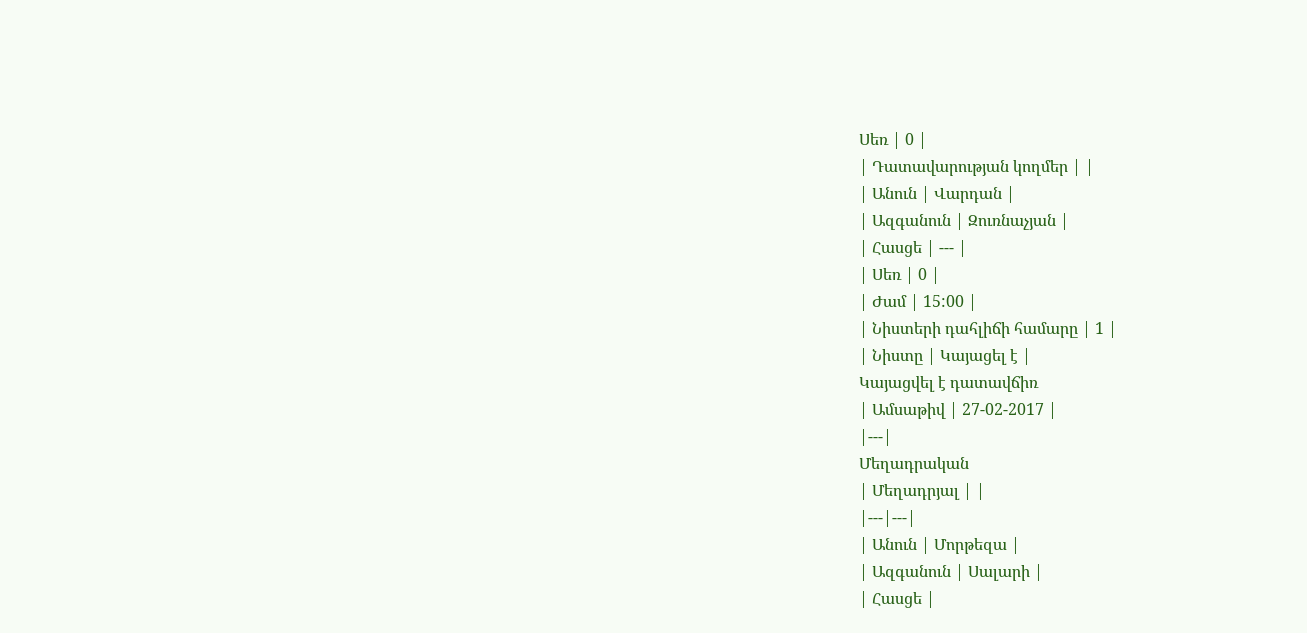Սեռ | 0 |
| Դատավարության կողմեր | |
| Անուն | Վարդան |
| Ազգանուն | Զուռնաչյան |
| Հասցե | --- |
| Սեռ | 0 |
| Ժամ | 15:00 |
| Նիստերի դահլիճի համարը | 1 |
| Նիստը | Կայացել է |
Կայացվել է դատավճիռ
| Ամսաթիվ | 27-02-2017 |
|---|
Մեղադրական
| Մեղադրյալ | |
|---|---|
| Անուն | Մորթեզա |
| Ազգանուն | Սալարի |
| Հասցե |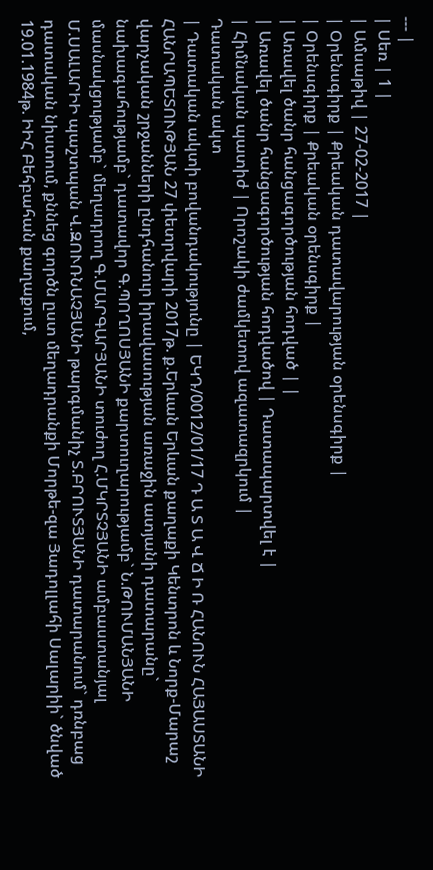--- |
| Սեռ | 1 |
| Ամսաթիվ | 27-02-2017 |
| Օրենսգիրք | Քրեական դատավարության օրենսգիրք |
| Օրենսգիրք | Քրեական օրենսգիրք |
| Առավել ծանր հանցագործության հոդված | |
| Առավել ծանր հանցագործության հոդվածով | Դատապարտվել է |
| Հիմնական պատիժ | Որոշակի ժամկետով ազատազրկում |
Դատական ակտ
| Դատական ակտի բովանդակությունը | ԵԿԴ/0012/01/17 Դ Ա Տ Ա Վ Ճ Ի Ռ ՀԱՆՈՒՆ ՀԱՅԱՍՏԱՆԻ ՀԱՆՐԱՊԵՏՈՒԹՅԱՆ 27 փետրվարի 2017թ. ք.Երևան Երևան քաղաքի Կենտրոն և Նորք-Մարաշ վարչական շրջանների ընդհանուր իրավասության առաջին ատյանի դատարանը` նախագահությամբ` դատավոր Գ.ՊՈՂՈՍՅԱՆԻ քարտուղարությամբ` Ն.ԹՈՒՄԱՆՅԱՆԻ մասնակցությամբ` մեղադրող Գ.ՄԱՐԳԱՐՅԱՆԻ տուժող Հ.ՄԿՐՏՉՅԱՆԻ ամբաստանյալ Մ.ՍԱԼԱՐԻԻ պաշտպան Վ.ԶՈՒՌՆԱՉՅԱՆԻ թարգմանիչ Տ.ԲՐՈՒՏՅԱՆԻ դատարանում` դռնբաց դատական նիստում, քննեց գործն ըստ մեղադրանքի Մորթե-զա Յադոլլահի Սալարիի` ծնված 19.01.1984թ. ԻԻՀ Բեհբահան քաղաքում,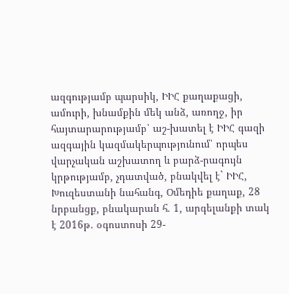ազգությամբ պարսիկ, ԻԻՀ քաղաքացի, ամուրի, խնամքին մեկ անձ, առողջ, իր հայտարարությամբ՝ աշ-խատել է ԻԻՀ գազի ազգային կազմակերպությունում՝ որպես վարչական աշխատող և բարձ-րագույն կրթությամբ, չդատված, բնակվել է` ԻԻՀ, Խուզեստանի նահանգ, Օմեդիե քաղաք, 28 նրբանցք, բնակարան հ. 1, արգելանքի տակ է 2016թ. օգոստոսի 29-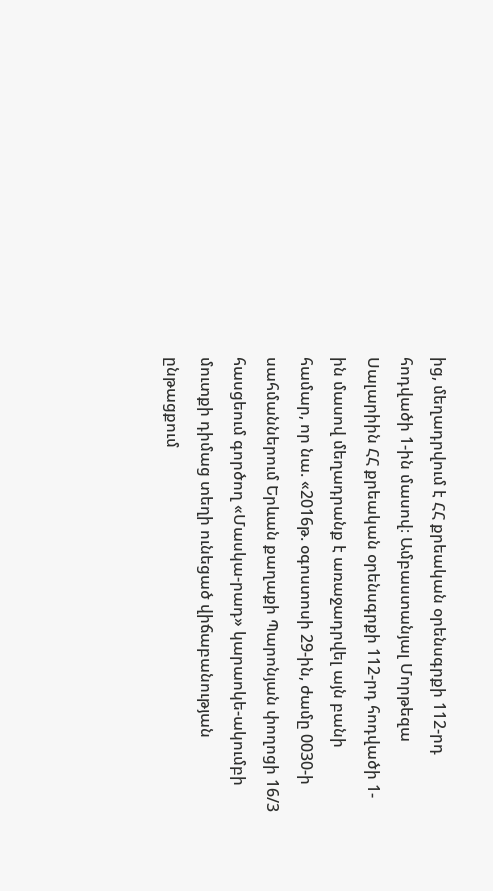ից, մեղադրվում է ՀՀ քրեական օրենսգրքի 112-րդ հոդվածի 1-ին մասով։ Ամբաստանյալ Մորթեզա Սալարիին ՀՀ քրեական օրենսգրքի 112-րդ հոդվածի 1-ին մասով մեղադրանք է առաջադրվել այն բանի համար, որ նա. «2016թ. օգոստոսի 29-ին, ժամը 0030-ի սահմաններում Երևան քաղաքի Պարոնյան փողոցի 16/3 հասցեում գործող «Մասկա-րադ» կարաոկե-ակումբի մուտքի դիմաց տեղի ունեցած վիճաբանության ընթացքում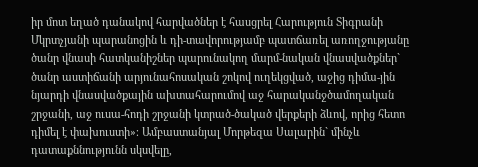իր մոտ եղած դանակով հարվածներ է հասցրել Հարություն Տիգրանի Մկրտչյանի պարանոցին և դի-տավորությամբ պատճառել առողջությանը ծանր վնասի հատկանիշներ պարունակող մարմ-նական վնասվածքներ` ծանր աստիճանի արյունահոսական շոկով ուղեկցված, աջից դիմա-յին նյարդի վնասվածքային ախտահարումով աջ հարականջծամողական շրջանի, աջ ուսա-հոդի շրջանի կտրած-ծակած վերքերի ձևով, որից հետո դիմել է փախուստի»։ Ամբաստանյալ Մորթեզա Սալարին` մինչև դատաքննությունն սկսվելը,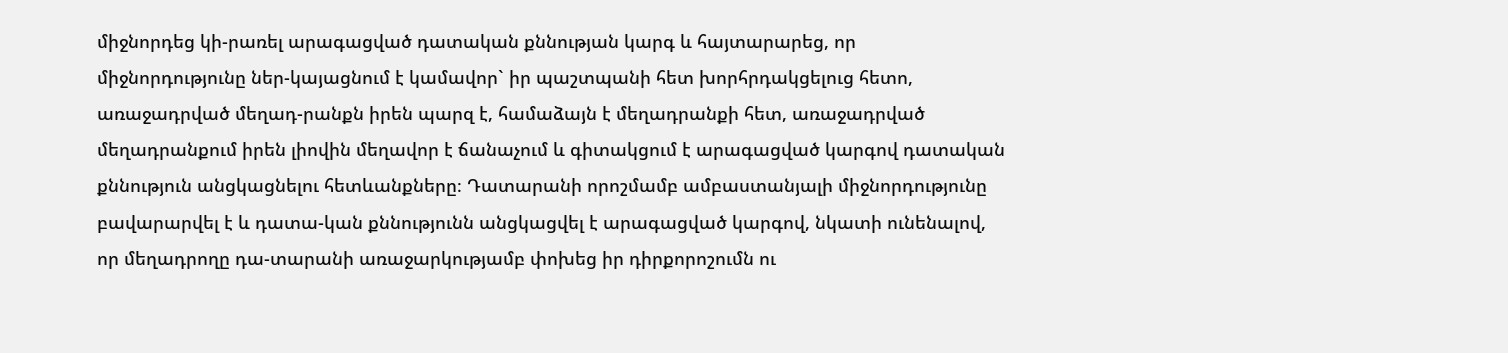միջնորդեց կի-րառել արագացված դատական քննության կարգ և հայտարարեց, որ միջնորդությունը ներ-կայացնում է կամավոր` իր պաշտպանի հետ խորհրդակցելուց հետո, առաջադրված մեղադ-րանքն իրեն պարզ է, համաձայն է մեղադրանքի հետ, առաջադրված մեղադրանքում իրեն լիովին մեղավոր է ճանաչում և գիտակցում է արագացված կարգով դատական քննություն անցկացնելու հետևանքները։ Դատարանի որոշմամբ ամբաստանյալի միջնորդությունը բավարարվել է և դատա-կան քննությունն անցկացվել է արագացված կարգով, նկատի ունենալով, որ մեղադրողը դա-տարանի առաջարկությամբ փոխեց իր դիրքորոշումն ու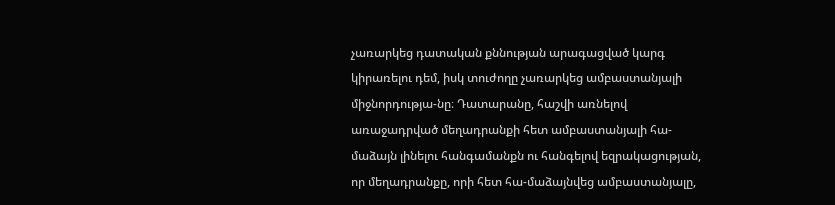չառարկեց դատական քննության արագացված կարգ կիրառելու դեմ, իսկ տուժողը չառարկեց ամբաստանյալի միջնորդությա-նը։ Դատարանը, հաշվի առնելով առաջադրված մեղադրանքի հետ ամբաստանյալի հա-մաձայն լինելու հանգամանքն ու հանգելով եզրակացության, որ մեղադրանքը, որի հետ հա-մաձայնվեց ամբաստանյալը,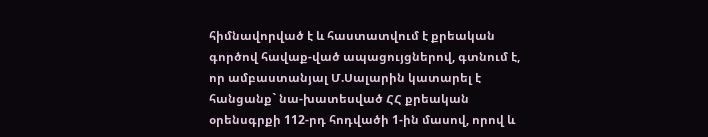հիմնավորված է և հաստատվում է քրեական գործով հավաք-ված ապացույցներով, գտնում է, որ ամբաստանյալ Մ.Սալարին կատարել է հանցանք` նա-խատեսված ՀՀ քրեական օրենսգրքի 112-րդ հոդվածի 1-ին մասով, որով և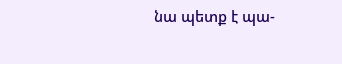նա պետք է պա-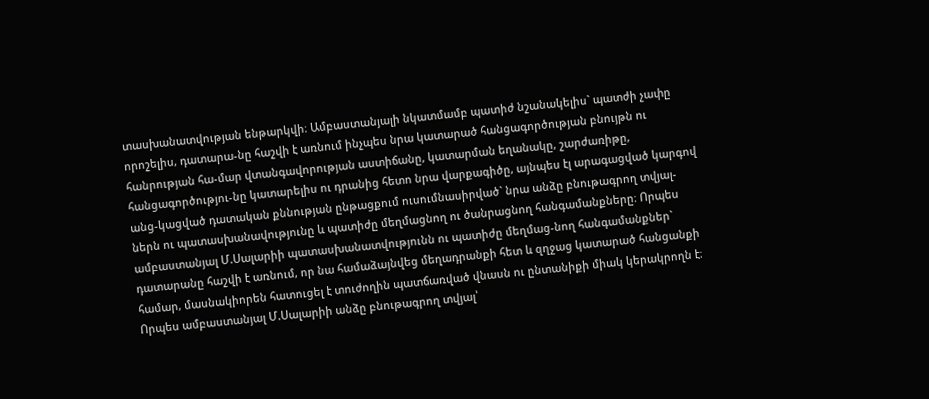տասխանատվության ենթարկվի։ Ամբաստանյալի նկատմամբ պատիժ նշանակելիս` պատժի չափը որոշելիս, դատարա-նը հաշվի է առնում ինչպես նրա կատարած հանցագործության բնույթն ու հանրության հա-մար վտանգավորության աստիճանը, կատարման եղանակը, շարժառիթը, հանցագործությու-նը կատարելիս ու դրանից հետո նրա վարքագիծը, այնպես էլ արագացված կարգով անց-կացված դատական քննության ընթացքում ուսումնասիրված` նրա անձը բնութագրող տվյալ-ներն ու պատասխանավությունը և պատիժը մեղմացնող ու ծանրացնող հանգամանքները։ Որպես ամբաստանյալ Մ.Սալարիի պատասխանատվությունն ու պատիժը մեղմաց-նող հանգամանքներ` դատարանը հաշվի է առնում, որ նա համաձայնվեց մեղադրանքի հետ և զղջաց կատարած հանցանքի համար, մասնակիորեն հատուցել է տուժողին պատճառված վնասն ու ընտանիքի միակ կերակրողն է։ Որպես ամբաստանյալ Մ.Սալարիի անձը բնութագրող տվյալ՝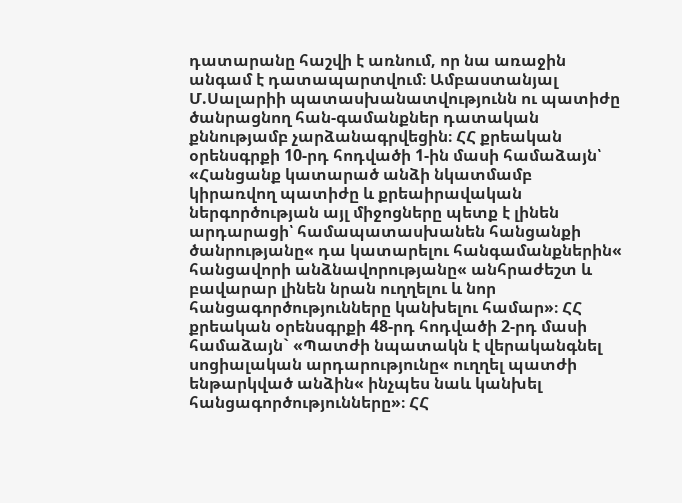դատարանը հաշվի է առնում, որ նա առաջին անգամ է դատապարտվում։ Ամբաստանյալ Մ.Սալարիի պատասխանատվությունն ու պատիժը ծանրացնող հան-գամանքներ դատական քննությամբ չարձանագրվեցին։ ՀՀ քրեական օրենսգրքի 10-րդ հոդվածի 1-ին մասի համաձայն՝ «Հանցանք կատարած անձի նկատմամբ կիրառվող պատիժը և քրեաիրավական ներգործության այլ միջոցները պետք է լինեն արդարացի՝ համապատասխանեն հանցանքի ծանրությանը« դա կատարելու հանգամանքներին« հանցավորի անձնավորությանը« անհրաժեշտ և բավարար լինեն նրան ուղղելու և նոր հանցագործությունները կանխելու համար»։ ՀՀ քրեական օրենսգրքի 48-րդ հոդվածի 2-րդ մասի համաձայն` «Պատժի նպատակն է վերականգնել սոցիալական արդարությունը« ուղղել պատժի ենթարկված անձին« ինչպես նաև կանխել հանցագործությունները»։ ՀՀ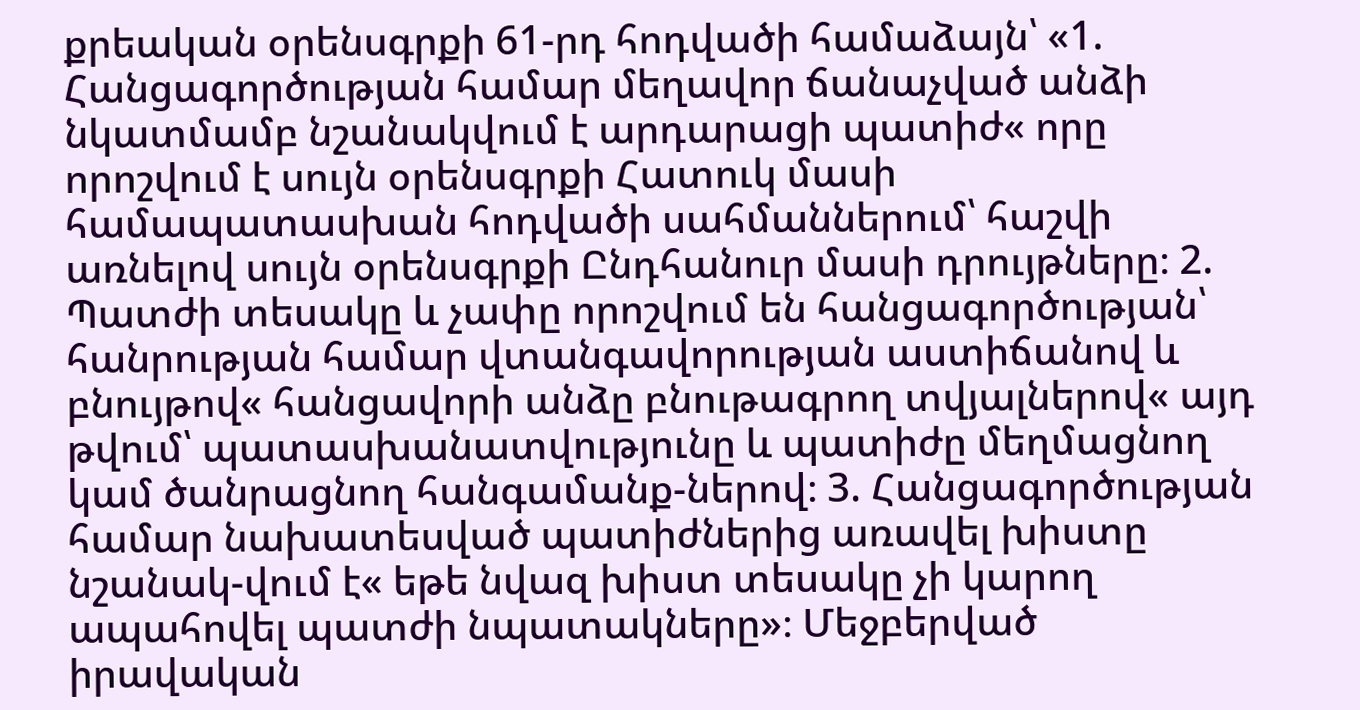քրեական օրենսգրքի 61-րդ հոդվածի համաձայն՝ «1. Հանցագործության համար մեղավոր ճանաչված անձի նկատմամբ նշանակվում է արդարացի պատիժ« որը որոշվում է սույն օրենսգրքի Հատուկ մասի համապատասխան հոդվածի սահմաններում՝ հաշվի առնելով սույն օրենսգրքի Ընդհանուր մասի դրույթները։ 2. Պատժի տեսակը և չափը որոշվում են հանցագործության՝ հանրության համար վտանգավորության աստիճանով և բնույթով« հանցավորի անձը բնութագրող տվյալներով« այդ թվում՝ պատասխանատվությունը և պատիժը մեղմացնող կամ ծանրացնող հանգամանք-ներով։ 3. Հանցագործության համար նախատեսված պատիժներից առավել խիստը նշանակ-վում է« եթե նվազ խիստ տեսակը չի կարող ապահովել պատժի նպատակները»։ Մեջբերված իրավական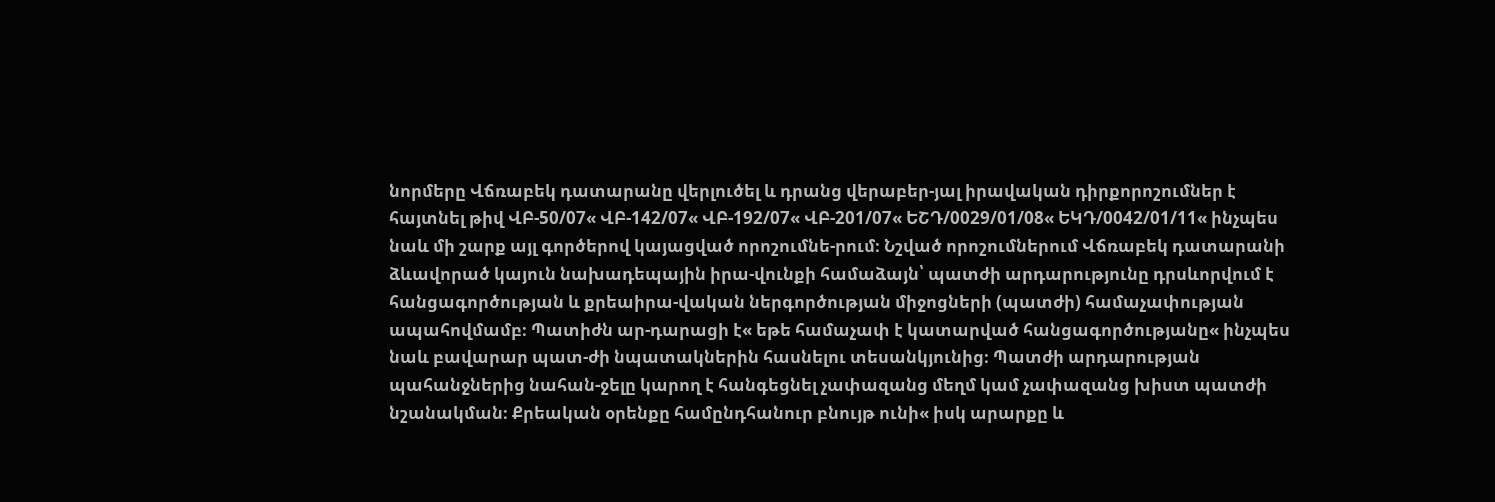նորմերը Վճռաբեկ դատարանը վերլուծել և դրանց վերաբեր-յալ իրավական դիրքորոշումներ է հայտնել թիվ ՎԲ-50/07« ՎԲ-142/07« ՎԲ-192/07« ՎԲ-201/07« ԵՇԴ/0029/01/08« ԵԿԴ/0042/01/11« ինչպես նաև մի շարք այլ գործերով կայացված որոշումնե-րում։ Նշված որոշումներում Վճռաբեկ դատարանի ձևավորած կայուն նախադեպային իրա-վունքի համաձայն՝ պատժի արդարությունը դրսևորվում է հանցագործության և քրեաիրա-վական ներգործության միջոցների (պատժի) համաչափության ապահովմամբ։ Պատիժն ար-դարացի է« եթե համաչափ է կատարված հանցագործությանը« ինչպես նաև բավարար պատ-ժի նպատակներին հասնելու տեսանկյունից։ Պատժի արդարության պահանջներից նահան-ջելը կարող է հանգեցնել չափազանց մեղմ կամ չափազանց խիստ պատժի նշանակման։ Քրեական օրենքը համընդհանուր բնույթ ունի« իսկ արարքը և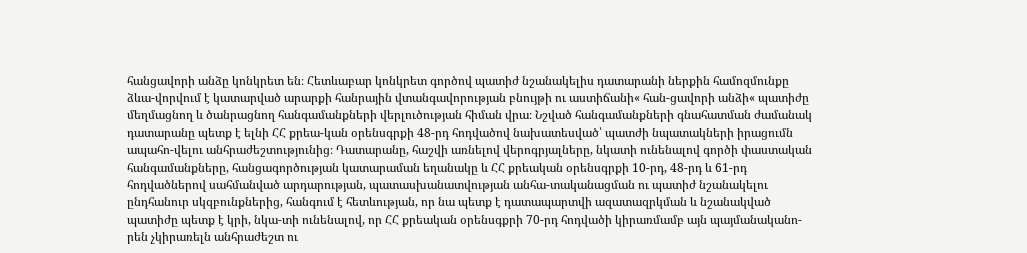հանցավորի անձը կոնկրետ են։ Հետևաբար կոնկրետ գործով պատիժ նշանակելիս դատարանի ներքին համոզմունքը ձևա-վորվում է կատարված արարքի հանրային վտանգավորության բնույթի ու աստիճանի« հան-ցավորի անձի« պատիժը մեղմացնող և ծանրացնող հանգամանքների վերլուծության հիման վրա։ Նշված հանգամանքների գնահատման ժամանակ դատարանը պետք է ելնի ՀՀ քրեա-կան օրենսգրքի 48-րդ հոդվածով նախատեսված՝ պատժի նպատակների իրացումն ապահո-վելու անհրաժեշտությունից։ Դատարանը, հաշվի առնելով վերոգրյալները, նկատի ունենալով գործի փաստական հանգամանքները, հանցագործության կատարաման եղանակը և ՀՀ քրեական օրենսգրքի 10-րդ, 48-րդ և 61-րդ հոդվածներով սահմանված արդարության, պատասխանատվության անհա-տականացման ու պատիժ նշանակելու ընդհանուր սկզբունքներից, հանգում է հետևության, որ նա պետք է դատապարտվի ազատազրկման և նշանակված պատիժը պետք է կրի, նկա-տի ունենալով, որ ՀՀ քրեական օրենսգքրի 70-րդ հոդվածի կիրառմամբ այն պայմանականո-րեն չկիրառելն անհրաժեշտ ու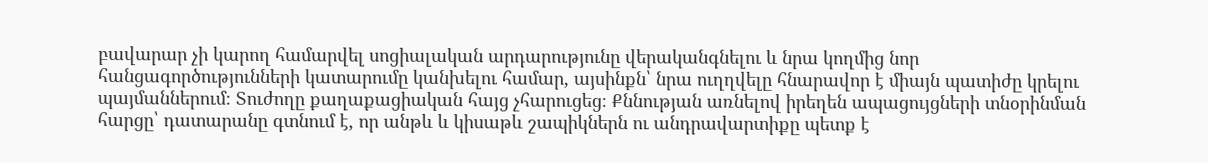բավարար չի կարող համարվել սոցիալական արդարությունը վերականգնելու և նրա կողմից նոր հանցագործությունների կատարումը կանխելու համար, այսինքն՝ նրա ուղղվելը հնարավոր է միայն պատիժը կրելու պայմաններում։ Տուժողը քաղաքացիական հայց չհարուցեց։ Քննության առնելով իրեղեն ապացույցների տնօրինման հարցը՝ դատարանը գտնում է, որ անթև և կիսաթև շապիկներն ու անդրավարտիքը պետք է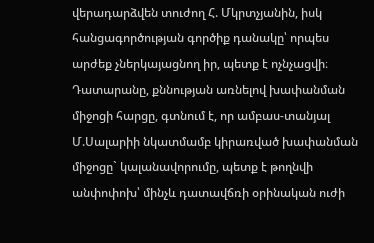վերադարձվեն տուժող Հ. Մկրտչյանին, իսկ հանցագործության գործիք դանակը՝ որպես արժեք չներկայացնող իր, պետք է ոչնչացվի։ Դատարանը, քննության առնելով խափանման միջոցի հարցը, գտնում է, որ ամբաս-տանյալ Մ.Սալարիի նկատմամբ կիրառված խափանման միջոցը` կալանավորումը, պետք է թողնվի անփոփոխ՝ մինչև դատավճռի օրինական ուժի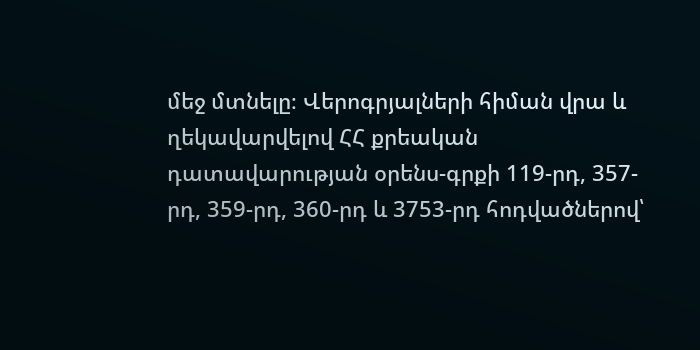մեջ մտնելը։ Վերոգրյալների հիման վրա և ղեկավարվելով ՀՀ քրեական դատավարության օրենս-գրքի 119-րդ, 357-րդ, 359-րդ, 360-րդ և 3753-րդ հոդվածներով՝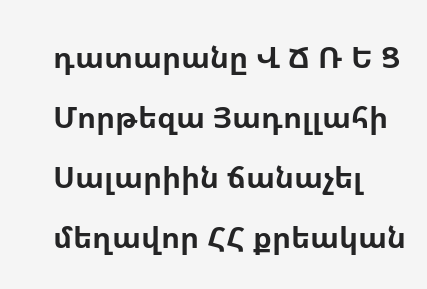դատարանը Վ Ճ Ռ Ե Ց Մորթեզա Յադոլլահի Սալարիին ճանաչել մեղավոր ՀՀ քրեական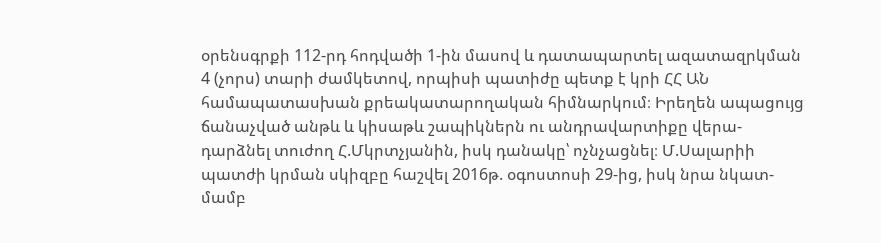օրենսգրքի 112-րդ հոդվածի 1-ին մասով և դատապարտել ազատազրկման 4 (չորս) տարի ժամկետով, որպիսի պատիժը պետք է կրի ՀՀ ԱՆ համապատասխան քրեակատարողական հիմնարկում։ Իրեղեն ապացույց ճանաչված անթև և կիսաթև շապիկներն ու անդրավարտիքը վերա-դարձնել տուժող Հ.Մկրտչյանին, իսկ դանակը՝ ոչնչացնել։ Մ.Սալարիի պատժի կրման սկիզբը հաշվել 2016թ. օգոստոսի 29-ից, իսկ նրա նկատ-մամբ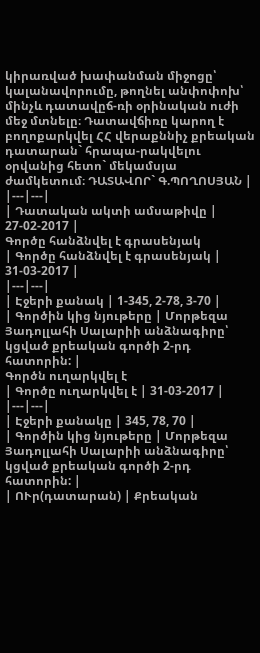կիրառված խափանման միջոցը՝ կալանավորումը, թողնել անփոփոխ՝ մինչև դատավըճ-ռի օրինական ուժի մեջ մտնելը։ Դատավճիռը կարող է բողոքարկվել ՀՀ վերաքննիչ քրեական դատարան` հրապա-րակվելու օրվանից հետո` մեկամսյա ժամկետում։ ԴԱՏԱՎՈՐ` Գ.ՊՈՂՈՍՅԱՆ |
|---|---|
| Դատական ակտի ամսաթիվը | 27-02-2017 |
Գործը հանձնվել է գրասենյակ
| Գործը հանձնվել է գրասենյակ | 31-03-2017 |
|---|---|
| Էջերի քանակ | 1-345, 2-78, 3-70 |
| Գործին կից նյութերը | Մորթեզա Յադոլլահի Սալարիի անձնագիրը՝ կցված քրեական գործի 2-րդ հատորին: |
Գործն ուղարկվել է
| Գործը ուղարկվել է | 31-03-2017 |
|---|---|
| Էջերի քանակը | 345, 78, 70 |
| Գործին կից նյութերը | Մորթեզա Յադոլլահի Սալարիի անձնագիրը՝ կցված քրեական գործի 2-րդ հատորին: |
| ՈՒր(դատարան) | Քրեական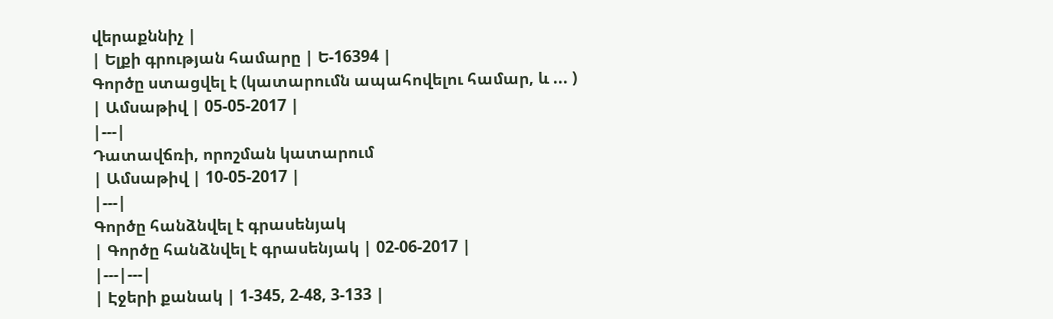վերաքննիչ |
| Ելքի գրության համարը | Ե-16394 |
Գործը ստացվել է (կատարումն ապահովելու համար, և ... )
| Ամսաթիվ | 05-05-2017 |
|---|
Դատավճռի, որոշման կատարում
| Ամսաթիվ | 10-05-2017 |
|---|
Գործը հանձնվել է գրասենյակ
| Գործը հանձնվել է գրասենյակ | 02-06-2017 |
|---|---|
| Էջերի քանակ | 1-345, 2-48, 3-133 |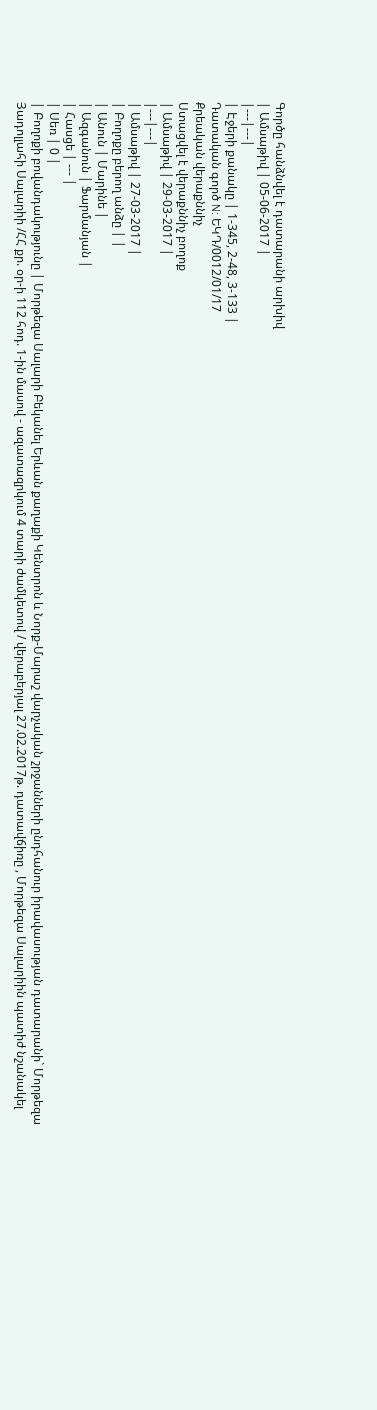Գործը հանձնվել է դատարանի արխիվ
| Ամսաթիվ | 05-06-2017 |
|---|---|
| Էջերի քանակը | 1-345, 2-48, 3-133 |
Դատական գործ N: ԵԿԴ/0012/01/17
Քրեական վերաքննիչ
Ստացվել է վերաքննիչ բողոք
| Ամսաթիվ | 29-03-2017 |
|---|---|
| Ամսաթիվ | 27-03-2017 |
| Բողոքը բերող անձը | |
| Անուն | Մարինե |
| Ազգանուն | Ֆարմանյան |
| Հասցե | --- |
| Սեռ | 0 |
| Բողոքի բովանդակությունը | Մորթեզա Սալարի Բեկանել Երևան քաղաքի Կենտրոն և Նորք-Մարաշ վարչական շրջանների ընդհանուր իրավասության դատարանի` Մորթեզա Յադոլլահի Սալարիի /ՀՀ քր. օր-ի 112 հոդ. 1-ին մասով - ազատազրկում 4 տարի ժամկետով / վերաբերյալ 27.02.2017թ. դատավճիռը , Մորթեզա Սալարիին պատիժ նշանակել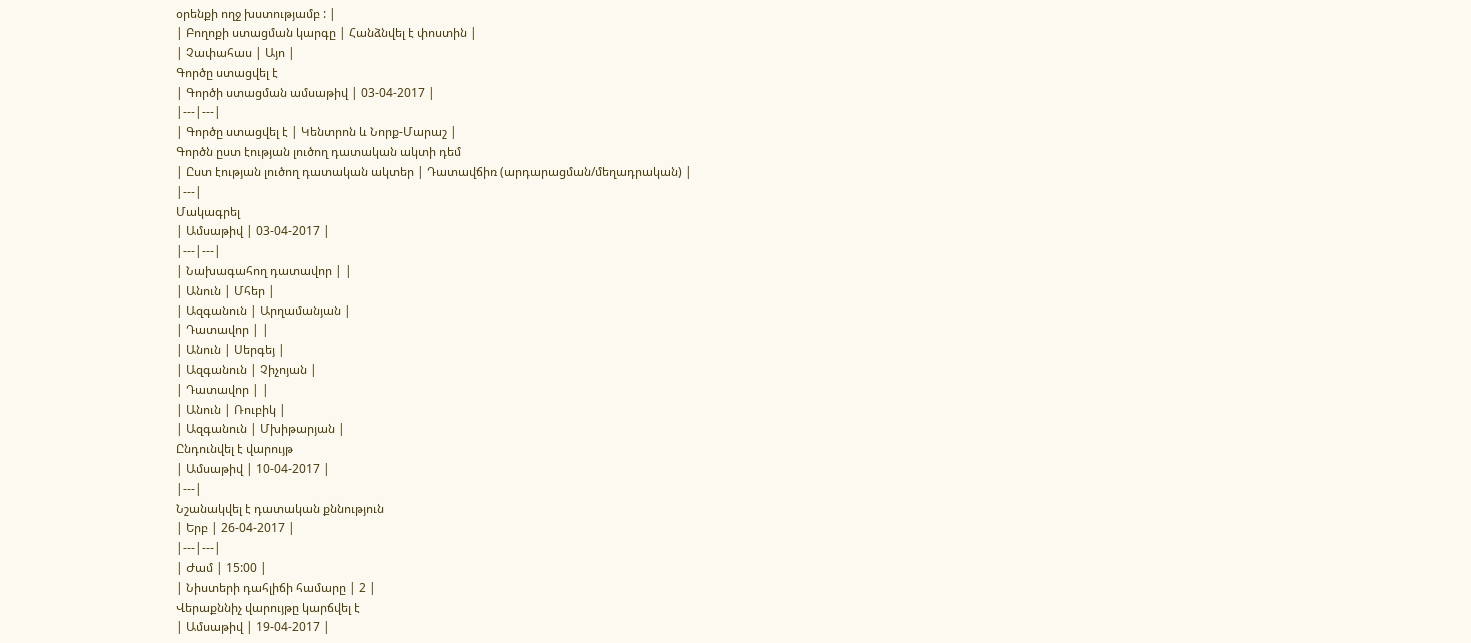օրենքի ողջ խստությամբ : |
| Բողոքի ստացման կարգը | Հանձնվել է փոստին |
| Չափահաս | Այո |
Գործը ստացվել է
| Գործի ստացման ամսաթիվ | 03-04-2017 |
|---|---|
| Գործը ստացվել է | Կենտրոն և Նորք-Մարաշ |
Գործն ըստ էության լուծող դատական ակտի դեմ
| Ըստ էության լուծող դատական ակտեր | Դատավճիռ (արդարացման/մեղադրական) |
|---|
Մակագրել
| Ամսաթիվ | 03-04-2017 |
|---|---|
| Նախագահող դատավոր | |
| Անուն | Մհեր |
| Ազգանուն | Արղամանյան |
| Դատավոր | |
| Անուն | Սերգեյ |
| Ազգանուն | Չիչոյան |
| Դատավոր | |
| Անուն | Ռուբիկ |
| Ազգանուն | Մխիթարյան |
Ընդունվել է վարույթ
| Ամսաթիվ | 10-04-2017 |
|---|
Նշանակվել է դատական քննություն
| Երբ | 26-04-2017 |
|---|---|
| Ժամ | 15:00 |
| Նիստերի դահլիճի համարը | 2 |
Վերաքննիչ վարույթը կարճվել է
| Ամսաթիվ | 19-04-2017 |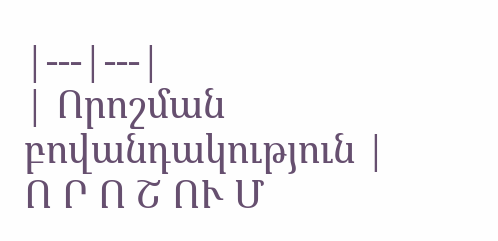|---|---|
| Որոշման բովանդակություն | Ո Ր Ո Շ ՈՒ Մ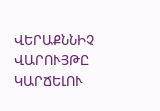ՎԵՐԱՔՆՆԻՉ ՎԱՐՈՒՅԹԸ ԿԱՐՃԵԼՈՒ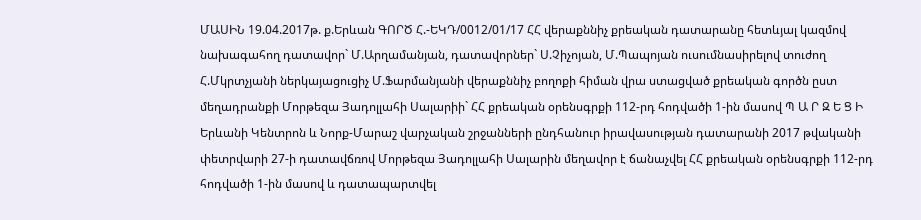ՄԱՍԻՆ 19.04.2017թ. ք.Երևան ԳՈՐԾ Հ.-ԵԿԴ/0012/01/17 ՀՀ վերաքննիչ քրեական դատարանը հետևյալ կազմով նախագահող դատավոր` Մ.Արղամանյան, դատավորներ` Ս.Չիչոյան, Մ.Պապոյան ուսումնասիրելով տուժող Հ.Մկրտչյանի ներկայացուցիչ Մ.Ֆարմանյանի վերաքննիչ բողոքի հիման վրա ստացված քրեական գործն ըստ մեղադրանքի Մորթեզա Յադոլլահի Սալարիի` ՀՀ քրեական օրենսգրքի 112-րդ հոդվածի 1-ին մասով Պ Ա Ր Զ Ե Ց Ի Երևանի Կենտրոն և Նորք-Մարաշ վարչական շրջանների ընդհանուր իրավասության դատարանի 2017 թվականի փետրվարի 27-ի դատավճռով Մորթեզա Յադոլլահի Սալարին մեղավոր է ճանաչվել ՀՀ քրեական օրենսգրքի 112-րդ հոդվածի 1-ին մասով և դատապարտվել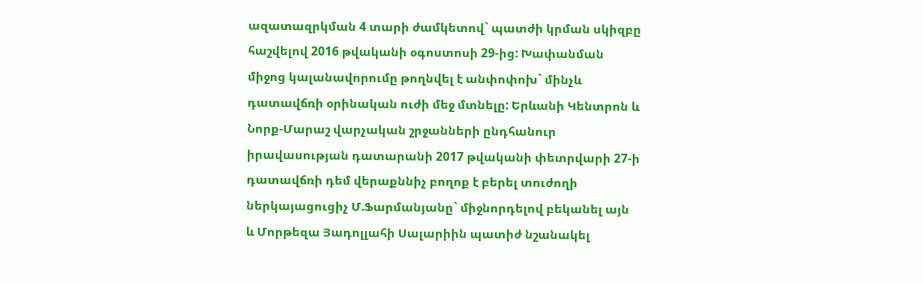ազատազրկման 4 տարի ժամկետով` պատժի կրման սկիզբը հաշվելով 2016 թվականի օգոստոսի 29-ից: Խափանման միջոց կալանավորումը թողնվել է անփոփոխ` մինչև դատավճռի օրինական ուժի մեջ մտնելը: Երևանի Կենտրոն և Նորք-Մարաշ վարչական շրջանների ընդհանուր իրավասության դատարանի 2017 թվականի փետրվարի 27-ի դատավճռի դեմ վերաքննիչ բողոք է բերել տուժողի ներկայացուցիչ Մ.Ֆարմանյանը` միջնորդելով բեկանել այն և Մորթեզա Յադոլլահի Սալարիին պատիժ նշանակել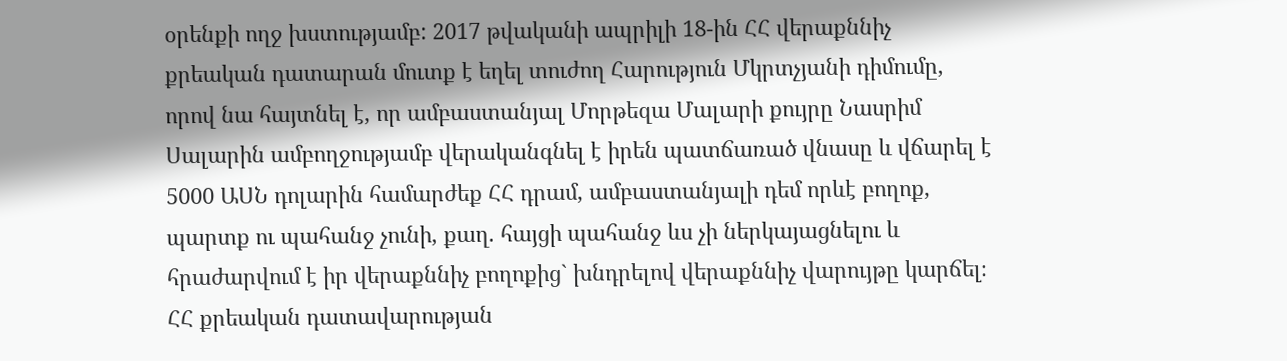օրենքի ողջ խստությամբ: 2017 թվականի ապրիլի 18-ին ՀՀ վերաքննիչ քրեական դատարան մուտք է եղել տուժող Հարություն Մկրտչյանի դիմումը, որով նա հայտնել է, որ ամբաստանյալ Մորթեզա Մալարի քույրը Նասրիմ Սալարին ամբողջությամբ վերականգնել է իրեն պատճառած վնասը և վճարել է 5000 ԱՍՆ դոլարին համարժեք ՀՀ դրամ, ամբաստանյալի դեմ որևէ բողոք, պարտք ու պահանջ չունի, քաղ. հայցի պահանջ ևս չի ներկայացնելու և հրաժարվում է իր վերաքննիչ բողոքից` խնդրելով վերաքննիչ վարույթը կարճել։ ՀՀ քրեական դատավարության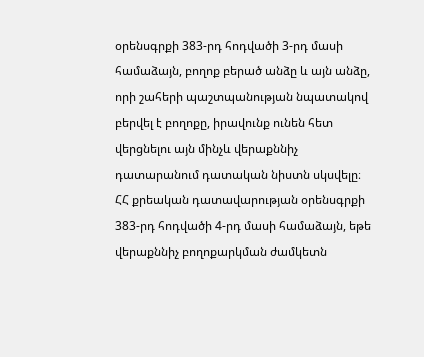օրենսգրքի 383-րդ հոդվածի 3-րդ մասի համաձայն, բողոք բերած անձը և այն անձը, որի շահերի պաշտպանության նպատակով բերվել է բողոքը, իրավունք ունեն հետ վերցնելու այն մինչև վերաքննիչ դատարանում դատական նիստն սկսվելը։ ՀՀ քրեական դատավարության օրենսգրքի 383-րդ հոդվածի 4-րդ մասի համաձայն, եթե վերաքննիչ բողոքարկման ժամկետն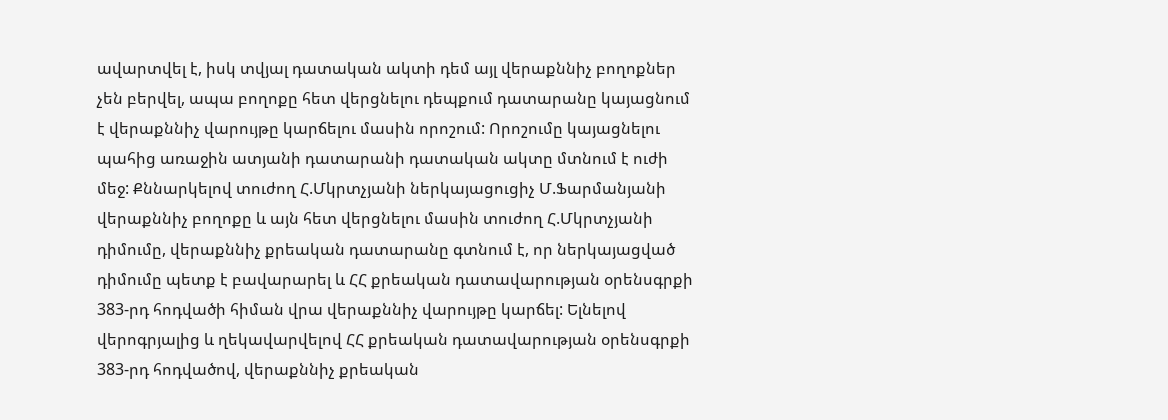ավարտվել է, իսկ տվյալ դատական ակտի դեմ այլ վերաքննիչ բողոքներ չեն բերվել, ապա բողոքը հետ վերցնելու դեպքում դատարանը կայացնում է վերաքննիչ վարույթը կարճելու մասին որոշում: Որոշումը կայացնելու պահից առաջին ատյանի դատարանի դատական ակտը մտնում է ուժի մեջ: Քննարկելով տուժող Հ.Մկրտչյանի ներկայացուցիչ Մ.Ֆարմանյանի վերաքննիչ բողոքը և այն հետ վերցնելու մասին տուժող Հ.Մկրտչյանի դիմումը, վերաքննիչ քրեական դատարանը գտնում է, որ ներկայացված դիմումը պետք է բավարարել և ՀՀ քրեական դատավարության օրենսգրքի 383-րդ հոդվածի հիման վրա վերաքննիչ վարույթը կարճել: Ելնելով վերոգրյալից և ղեկավարվելով ՀՀ քրեական դատավարության օրենսգրքի 383-րդ հոդվածով, վերաքննիչ քրեական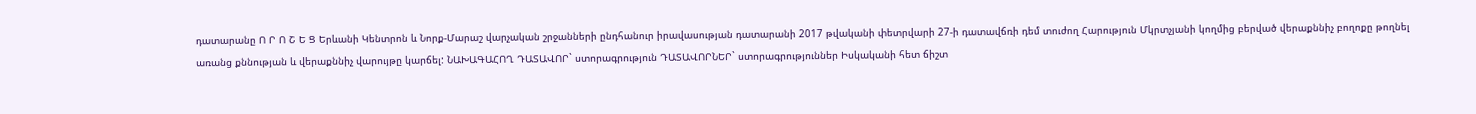դատարանը Ո Ր Ո Շ Ե Ց Երևանի Կենտրոն և Նորք-Մարաշ վարչական շրջանների ընդհանուր իրավասության դատարանի 2017 թվականի փետրվարի 27-ի դատավճռի դեմ տուժող Հարություն Մկրտչյանի կողմից բերված վերաքննիչ բողոքը թողնել առանց քննության և վերաքննիչ վարույթը կարճել: ՆԱԽԱԳԱՀՈՂ ԴԱՏԱՎՈՐ` ստորագրություն ԴԱՏԱՎՈՐՆԵՐ` ստորագրություններ Իսկականի հետ ճիշտ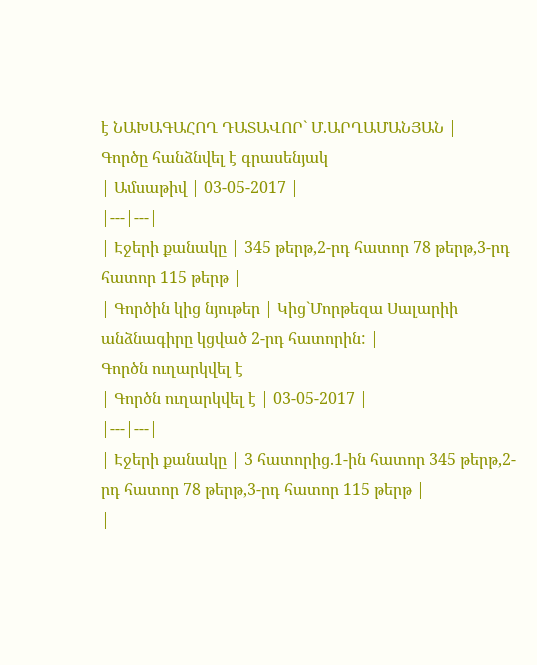է ՆԱԽԱԳԱՀՈՂ ԴԱՏԱՎՈՐ` Մ.ԱՐՂԱՄԱՆՅԱՆ |
Գործը հանձնվել է գրասենյակ
| Ամսաթիվ | 03-05-2017 |
|---|---|
| Էջերի քանակը | 345 թերթ,2-րդ հատոր 78 թերթ,3-րդ հատոր 115 թերթ |
| Գործին կից նյութեր | Կից`Մորթեզա Սալարիի անձնագիրը կցված 2-րդ հատորին: |
Գործն ուղարկվել է
| Գործն ուղարկվել է | 03-05-2017 |
|---|---|
| Էջերի քանակը | 3 հատորից.1-ին հատոր 345 թերթ,2-րդ հատոր 78 թերթ,3-րդ հատոր 115 թերթ |
|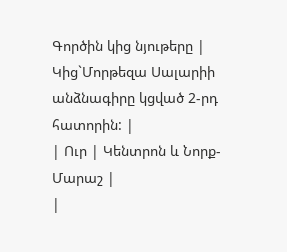Գործին կից նյութերը | Կից`Մորթեզա Սալարիի անձնագիրը կցված 2-րդ հատորին: |
| Ուր | Կենտրոն և Նորք-Մարաշ |
|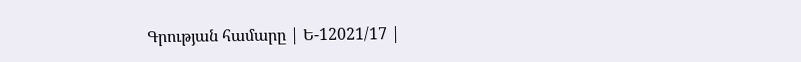Գրության համարը | Ե-12021/17 |